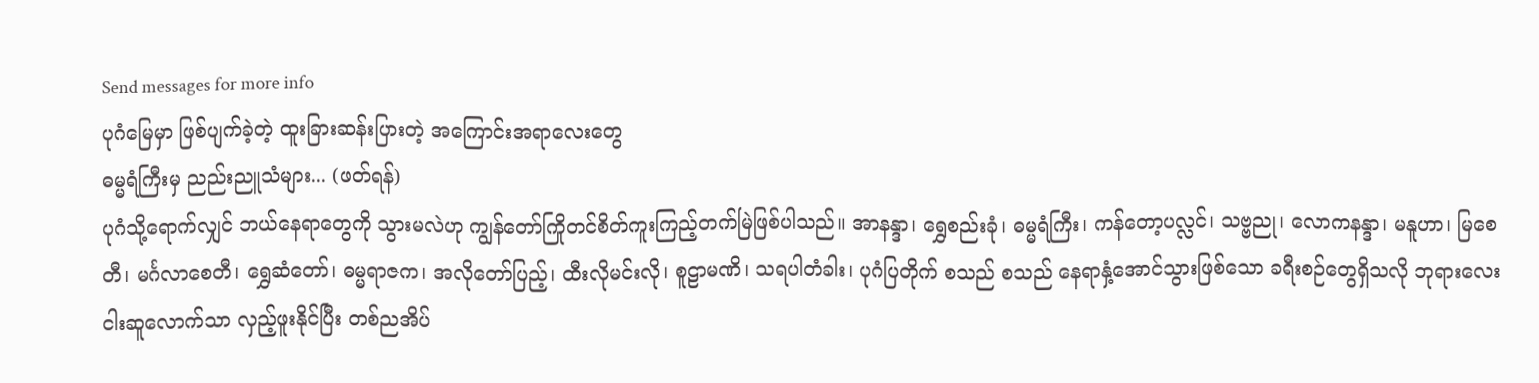Send messages for more info
ပုဂံမြေမှာ ဖြစ်ပျက်ခဲ့တဲ့ ထူးခြားဆန်းပြားတဲ့ အကြောင်းအရာလေးတွေ
ဓမ္မရံကြီးမှ ညည်းညူသံများ... (ဖတ်ရန်)
ပုဂံသို့ရောက်လျှင် ဘယ်နေရာတွေကို သွားမလဲဟု ကျွန်တော်ကြိုတင်စိတ်ကူးကြည့်တက်မြဲဖြစ်ပါသည်။ အာနန္ဒာ၊ ရွှေစည်းခုံ၊ ဓမ္မရံကြီး၊ ကန်တော့ပလ္လင်၊ သဗ္ဗညု၊ လောကနန္ဒာ၊ မနူဟာ၊ မြစေတီ၊ မင်္ဂလာစေတီ၊ ရွှေဆံတော်၊ ဓမ္မရာဇက၊ အလိုတော်ပြည့်၊ ထီးလိုမင်းလို၊ စူဠာမဏိ၊ သရပါတံခါး၊ ပုဂံပြတိုက် စသည် စသည် နေရာနှံ့အောင်သွားဖြစ်သော ခရီးစဉ်တွေရှိသလို ဘုရားလေးငါးဆူလောက်သာ လှည့်ဖူးနိုင်ပြီး တစ်ညအိပ်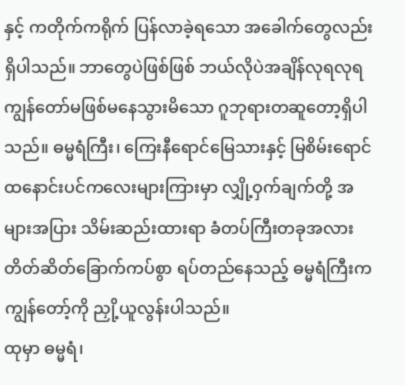နှင့် ကတိုက်ကရိုက် ပြန်လာခဲ့ရသော အခေါက်တွေလည်း ရှိပါသည်။ ဘာတွေပဲဖြစ်ဖြစ် ဘယ်လိုပဲအချိန်လုရလုရ ကျွန်တော်မဖြစ်မနေသွားမိသော ဂူဘုရားတဆူတော့ရှိပါသည်။ ဓမ္မရံကြီး၊ ကြေးနီရောင်မြေသားနှင့် မြစိမ်းရောင် ထနောင်းပင်ကလေးများကြားမှာ လျှို့ဝှက်ချက်တို့ အများအပြား သိမ်းဆည်းထားရာ ခံတပ်ကြီးတခုအလား တိတ်ဆိတ်ခြောက်ကပ်စွာ ရပ်တည်နေသည့် ဓမ္မရံကြီးက ကျွန်တော့်ကို ညှို့ယူလွန်းပါသည်။
ထုမှာ ဓမ္မရံ၊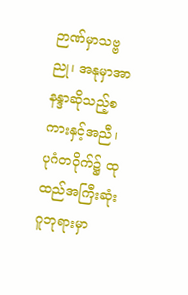ဉာဏ်မှာသဗ္ဗညု၊ အနုမှာအာနန္ဒာဆိုသည့်စကားနှင့်အညီ၊ ပုဂံတဝိုက်၌ ထုထည်အကြီးဆုံးဂူဘုရားမှာ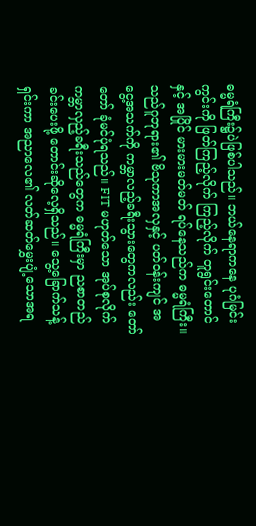ဓမ္မရံကြီး၌ပဲဖြစ်ပါသည်။ ဘယ်နေရာကနေ ပုဂံမြင်းကွင်းကို ဖြတ်ကြည့်လိုက် ကြည့်လိုက် တူရွင်းတောင်နှင့် အပြိုင် မားမားမတ်မတ် ရပ်နေသည်က ဓမ္မရံကြီး။
သည်ဂူဘုရား၏ ဗိသုကာအလှနှင့် ပတ်ဝန်းကျင် အငွေ့အသက်ကို ကမ္ဘာလည့်ခရီးသွားတွေကလည်း တော်တော် ခုံမင်ပုံရသည်။ FIT မဟုတ်သော အုပ်စုလိုက် ကမ္ဘာလှည့်ခရီးသည်တွေက ဓမ္မရံကြီးမှာ ညစာတည်ခင်းပေးဖို့ တောင်းဆိုလေ့ရှိသည်။ သွေ့ခြောက်သန့်ရှင်းကာ အညာလေ၏ လတ်ဆတ်မွှေးပျံ့သောအရ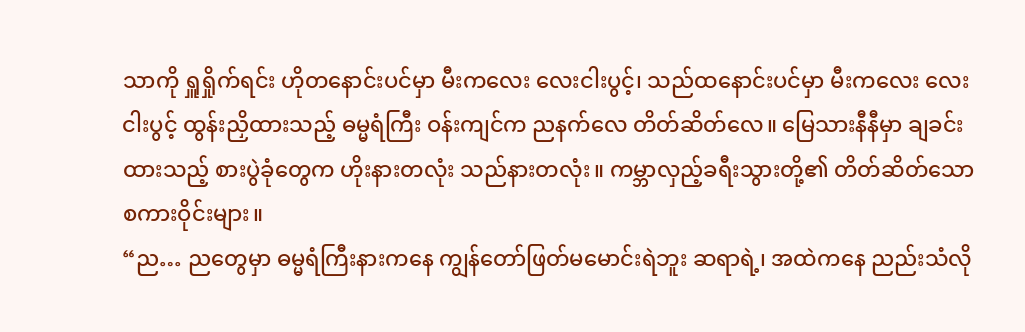သာကို ရှူရှိုက်ရင်း ဟိုတနောင်းပင်မှာ မီးကလေး လေးငါးပွင့်၊ သည်ထနောင်းပင်မှာ မီးကလေး လေးငါးပွင့် ထွန်းညှိထားသည့် ဓမ္မရံကြီး ဝန်းကျင်က ညနက်လေ တိတ်ဆိတ်လေ။ မြေသားနီနီမှာ ချခင်းထားသည့် စားပွဲခုံတွေက ဟိုးနားတလုံး သည်နားတလုံး။ ကမ္ဘာလှည့်ခရီးသွားတို့၏ တိတ်ဆိတ်သော စကားဝိုင်းများ။
“ည… ညတွေမှာ ဓမ္မရံကြီးနားကနေ ကျွန်တော်ဖြတ်မမောင်းရဲဘူး ဆရာရဲ့၊ အထဲကနေ ညည်းသံလို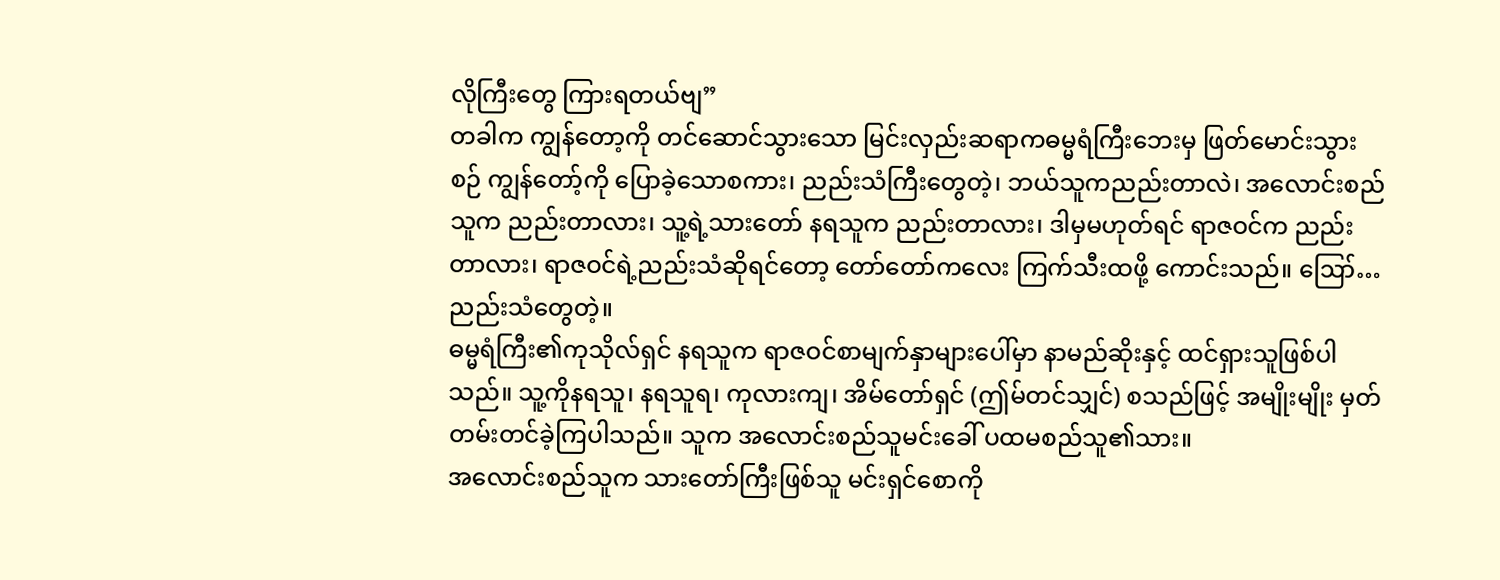လိုကြီးတွေ ကြားရတယ်ဗျ”
တခါက ကျွန်တော့ကို တင်ဆောင်သွားသော မြင်းလှည်းဆရာကဓမ္မရံကြီးဘေးမှ ဖြတ်မောင်းသွားစဉ် ကျွန်တော့်ကို ပြောခဲ့သောစကား၊ ညည်းသံကြီးတွေတဲ့၊ ဘယ်သူကညည်းတာလဲ၊ အလောင်းစည်သူက ညည်းတာလား၊ သူ့ရဲ့သားတော် နရသူက ညည်းတာလား၊ ဒါမှမဟုတ်ရင် ရာဇဝင်က ညည်းတာလား၊ ရာဇဝင်ရဲ့ညည်းသံဆိုရင်တော့ တော်တော်ကလေး ကြက်သီးထဖို့ ကောင်းသည်။ ဪ… ညည်းသံတွေတဲ့။
ဓမ္မရံကြီး၏ကုသိုလ်ရှင် နရသူက ရာဇဝင်စာမျက်နှာများပေါ်မှာ နာမည်ဆိုးနှင့် ထင်ရှားသူဖြစ်ပါသည်။ သူ့ကိုနရသူ၊ နရသူရ၊ ကုလားကျ၊ အိမ်တော်ရှင် (ဤမ်တင်သျှင်) စသည်ဖြင့် အမျိုးမျိုး မှတ်တမ်းတင်ခဲ့ကြပါသည်။ သူက အလောင်းစည်သူမင်းခေါ် ပထမစည်သူ၏သား။
အလောင်းစည်သူက သားတော်ကြီးဖြစ်သူ မင်းရှင်စောကို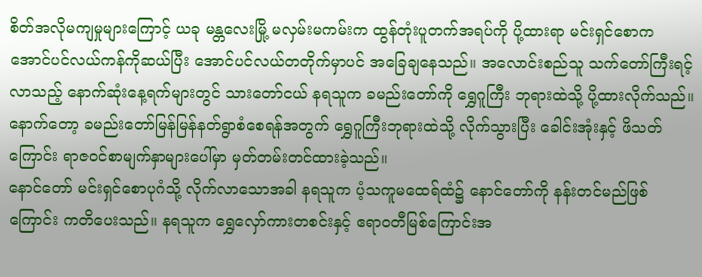စိတ်အလိုမကျမှုများကြောင့် ယခု မန္တလေးမြို့ မလှမ်းမကမ်းက ထွန်တုံးပူတက်အရပ်ကို ပို့ထားရာ မင်းရှင်စောက အောင်ပင်လယ်ကန်ကိုဆယ်ပြီး အောင်ပင်လယ်တတိုက်မှာပင် အခြေချနေသည်။ အလောင်းစည်သူ သက်တော်ကြီးရင့်လာသည့် နောက်ဆုံးနေ့ရက်များတွင် သားတော်ငယ် နရသူက ခမည်းတော်ကို ရွှေဂူကြီး ဘုရားထဲသို့ ပို့ထားလိုက်သည်။ နောက်တော့ ခမည်းတော်မြန်မြန်နတ်ရွာစံစေရန်အတွက် ရွှေဂူကြီးဘုရားထဲသို့ လိုက်သွားပြီး ခေါင်းအုံးနှင့် ဖိသတ်ကြောင်း ရာဇဝင်စာမျက်နှာများပေါ်မှာ မှတ်တမ်းတင်ထားခဲ့သည်။
နောင်တော် မင်းရှင်စောပုဂံသို့ လိုက်လာသောအခါ နရသူက ပံ့သကူမထေရ်ထံ၌ နောင်တော်ကို နန်းတင်မည်ဖြစ်ကြောင်း ကတိပေးသည်။ နရသူက ရွှေလှော်ကားတစင်းနှင့် ဧရာဝတီမြစ်ကြောင်းအ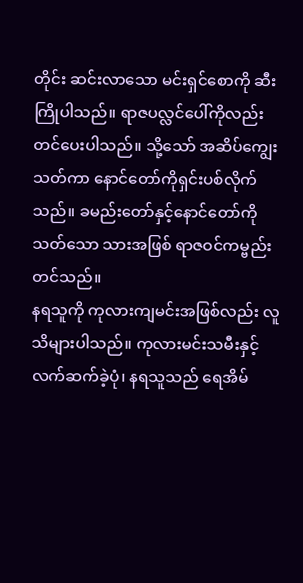တိုင်း ဆင်းလာသော မင်းရှင်စောကို ဆီးကြိုပါသည်။ ရာဇပလ္လင်ပေါ်ကိုလည်း တင်ပေးပါသည်။ သို့သော် အဆိပ်ကျွေးသတ်ကာ နောင်တော်ကိုရှင်းပစ်လိုက်သည်။ ခမည်းတော်နှင့်နောင်တော်ကို သတ်သော သားအဖြစ် ရာဇဝင်ကမ္ဗည်းတင်သည်။
နရသူကို ကုလားကျမင်းအဖြစ်လည်း လူသိများပါသည်။ ကုလားမင်းသမီးနှင့် လက်ဆက်ခဲ့ပုံ၊ နရသူသည် ရေအိမ်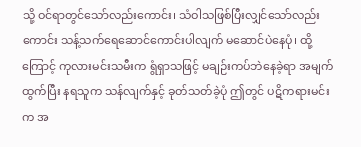သို့ ဝင်ရာတွင်သော်လည်းကောင်း၊ သံဝါသဖြစ်ပြီးလျှင်သော်လည်းကောင်း သန့်သက်ရေဆောင်ကောင်းပါလျက် မဆောင်ပဲနေပုံ၊ ထို့ကြောင့် ကုလားမင်းသမီးက ရွံရှာသဖြင့် မချဉ်းကပ်ဘဲနေခဲ့ရာ အမျက်ထွက်ပြီး နရသူက သန်လျက်နှင့် ခုတ်သတ်ခဲ့ပုံ ဤတွင် ပဋိကရားမင်းက အ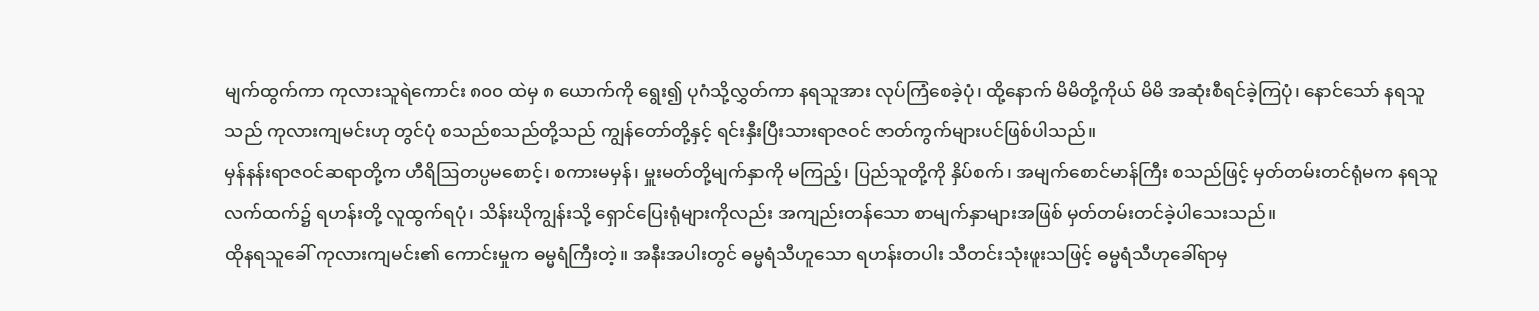မျက်ထွက်ကာ ကုလားသူရဲကောင်း ၈၀၀ ထဲမှ ၈ ယောက်ကို ရွေး၍ ပုဂံသို့လွှတ်ကာ နရသူအား လုပ်ကြံစေခဲ့ပုံ၊ ထို့နောက် မိမိတို့ကိုယ် မိမိ အဆုံးစီရင်ခဲ့ကြပုံ၊ နောင်သော် နရသူသည် ကုလားကျမင်းဟု တွင်ပုံ စသည်စသည်တို့သည် ကျွန်တော်တို့နှင့် ရင်းနှီးပြီးသားရာဇဝင် ဇာတ်ကွက်များပင်ဖြစ်ပါသည်။
မှန်နန်းရာဇဝင်ဆရာတို့က ဟီရိဩတပ္ပမစောင့်၊ စကားမမှန်၊ မှူးမတ်တို့မျက်နှာကို မကြည့်၊ ပြည်သူတို့ကို နှိပ်စက်၊ အမျက်စောင်မာန်ကြီး စသည်ဖြင့် မှတ်တမ်းတင်ရုံမက နရသူလက်ထက်၌ ရဟန်းတို့ လူထွက်ရပုံ၊ သိန်းဃိုကျွန်းသို့ ရှောင်ပြေးရုံများကိုလည်း အကျည်းတန်သော စာမျက်နှာများအဖြစ် မှတ်တမ်းတင်ခဲ့ပါသေးသည်။
ထိုနရသူခေါ် ကုလားကျမင်း၏ ကောင်းမှုက ဓမ္မရံကြီးတဲ့။ အနီးအပါးတွင် ဓမ္မရံသီဟူသော ရဟန်းတပါး သီတင်းသုံးဖူးသဖြင့် ဓမ္မရံသီဟုခေါ်ရာမှ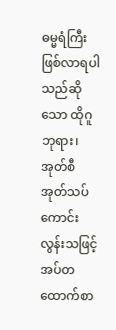ဓမ္မရံကြီးဖြစ်လာရပါသည်ဆိုသော ထိုဂူဘုရား၊ အုတ်စီအုတ်သပ် ကောင်းလွန်းသဖြင့် အပ်တထောက်စာ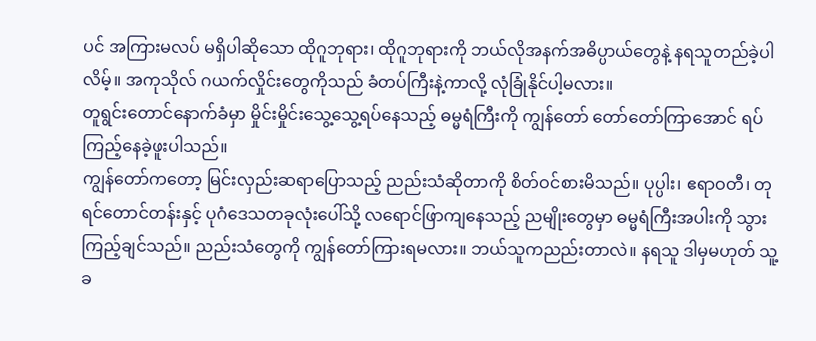ပင် အကြားမလပ် မရှိပါဆိုသော ထိုဂူဘုရား၊ ထိုဂူဘုရားကို ဘယ်လိုအနက်အဓိပ္ပာယ်တွေနဲ့ နရသူတည်ခဲ့ပါလိမ့်။ အကုသိုလ် ဂယက်လှိုင်းတွေကိုသည် ခံတပ်ကြီးနဲ့ကာလို့ လုံခြုံနိုင်ပါ့မလား။
တူရွင်းတောင်နောက်ခံမှာ မှိုင်းမှိုင်းသွေ့သွေ့ရပ်နေသည့် ဓမ္မရံကြီးကို ကျွန်တော် တော်တော်ကြာအောင် ရပ်ကြည့်နေခဲ့ဖူးပါသည်။
ကျွန်တော်ကတော့ မြင်းလှည်းဆရာပြောသည့် ညည်းသံဆိုတာကို စိတ်ဝင်စားမိသည်။ ပုပ္ပါး၊ ဧရာဝတီ၊ တုရင်တောင်တန်းနှင့် ပုဂံဒေသတခုလုံးပေါ်သို့ လရောင်ဖြာကျနေသည့် ညမျိုးတွေမှာ ဓမ္မရံကြီးအပါးကို သွားကြည့်ချင်သည်။ ညည်းသံတွေကို ကျွန်တော်ကြားရမလား။ ဘယ်သူကညည်းတာလဲ။ နရသူ ဒါမှမဟုတ် သူ့ခ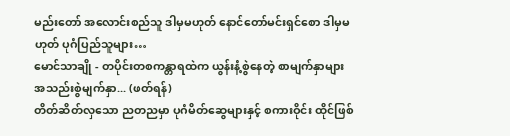မည်းတော် အလောင်းစည်သူ ဒါမှမဟုတ် နောင်တော်မင်းရှင်စော ဒါမှမဟုတ် ပုဂံပြည်သူများ…
မောင်သာချို - တပိုင်းတစကန္တာရထဲက ယွန်းနံ့စွဲနေတဲ့ စာမျက်နှာများ
အသည်းစွဲမျက်နှာ... (ဖတ်ရန်)
တိတ်ဆိတ်လှသော ညတညမှာ ပုဂံမိတ်ဆွေများနှင့် စကားဝိုင်း ထိုင်ဖြစ်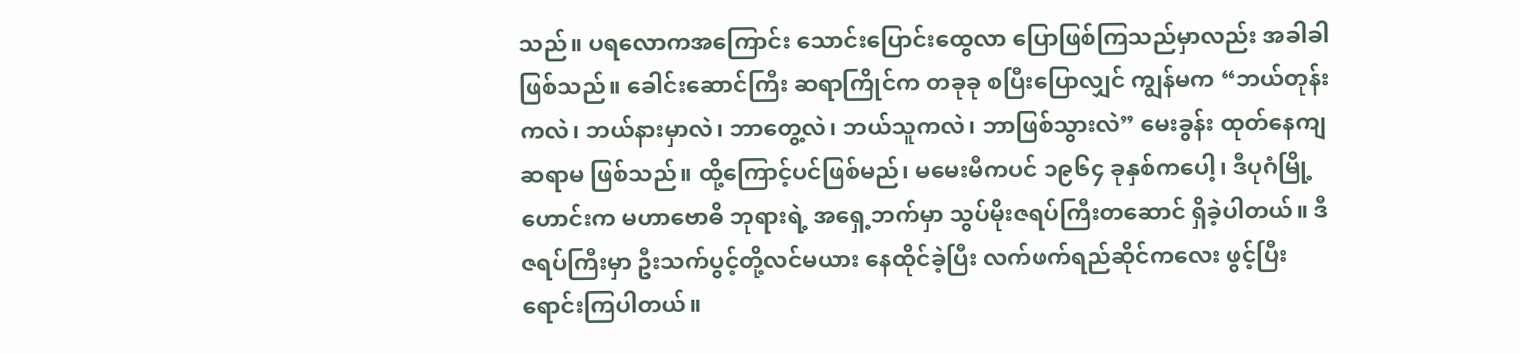သည်။ ပရလောကအကြောင်း သောင်းပြောင်းထွေလာ ပြောဖြစ်ကြသည်မှာလည်း အခါခါဖြစ်သည်။ ခေါင်းဆောင်ကြီး ဆရာကြိုင်က တခုခု စပြီးပြောလျှင် ကျွန်မက “ဘယ်တုန်းကလဲ၊ ဘယ်နားမှာလဲ၊ ဘာတွေ့လဲ၊ ဘယ်သူကလဲ၊ ဘာဖြစ်သွားလဲ” မေးခွန်း ထုတ်နေကျဆရာမ ဖြစ်သည်။ ထို့ကြောင့်ပင်ဖြစ်မည်၊ မမေးမီကပင် ၁၉၆၄ ခုနှစ်ကပေါ့၊ ဒီပုဂံမြို့ဟောင်းက မဟာဗောဓိ ဘုရားရဲ့ အရှေ့ဘက်မှာ သွပ်မိုးဇရပ်ကြီးတဆောင် ရှိခဲ့ပါတယ်။ ဒီဇရပ်ကြီးမှာ ဦးသက်ပွင့်တို့လင်မယား နေထိုင်ခဲ့ပြီး လက်ဖက်ရည်ဆိုင်ကလေး ဖွင့်ပြီးရောင်းကြပါတယ်။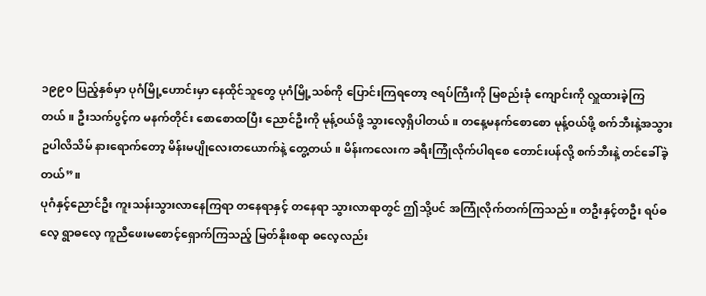၁၉၉၀ ပြည့်နှစ်မှာ ပုဂံမြို့ဟောင်းမှာ နေထိုင်သူတွေ ပုဂံမြို့သစ်ကို ပြောင်းကြရတော့ ဇရပ်ကြီးကို မြစည်းခုံ ကျောင်းကို လှူထားခဲ့ကြတယ်။ ဦးသက်ပွင့်က မနက်တိုင်း စောစောထပြီး ညောင်ဦးကို မုန့်ဝယ်ဖို့ သွားလေ့ရှိပါတယ်။ တနေ့မနက်စောစော မုန့်ဝယ်ဖို့ စက်ဘီးနဲ့အသွား ဥပါလိသိမ် နားရောက်တော့ မိန်းမပျိုလေးတယောက်နဲ့ တွေ့တယ်။ မိန်းကလေးက ခရီးကြုံလိုက်ပါရစေ တောင်းပန်လို့ စက်ဘီးနဲ့ တင်ခေါ်ခဲ့တယ်”။
ပုဂံနှင့်ညောင်ဦး ကူးသန်းသွားလာနေကြရာ တနေရာနှင့် တနေရာ သွားလာရာတွင် ဤသို့ပင် အကြုံလိုက်တက်ကြသည်။ တဦးနှင့်တဦး ရပ်ဓလေ့ ရွာဓလေ့ ကူညီဖေးမစောင့်ရှောက်ကြသည့် မြတ်နိုးစရာ ဓလေ့လည်း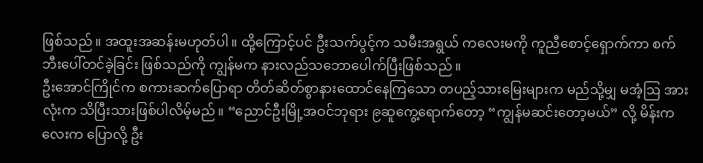ဖြစ်သည်။ အထူးအဆန်းမဟုတ်ပါ။ ထို့ကြောင့်ပင် ဦးသက်ပွင့်က သမီးအရွယ် ကလေးမကို ကူညီစောင့်ရှောက်ကာ စက်ဘီးပေါ်တင်ခဲ့ခြင်း ဖြစ်သည်ကို ကျွန်မက နားလည်သဘောပေါက်ပြီးဖြစ်သည်။
ဦးအောင်ကြိုင်က စကားဆက်ပြောရာ တိတ်ဆိတ်စွာနားထောင်နေကြသော တပည့်သားမြေးများက မည်သို့မျှ မအံ့ဩ အားလုံးက သိပြီးသားဖြစ်ပါလိမ့်မည်။ “ညောင်ဦးမြို့အဝင်ဘုရား ၉ဆူကွေ့ရောက်တော့ “ကျွန်မဆင်းတော့မယ်” လို့ မိန်းကလေးက ပြောလို့ ဦး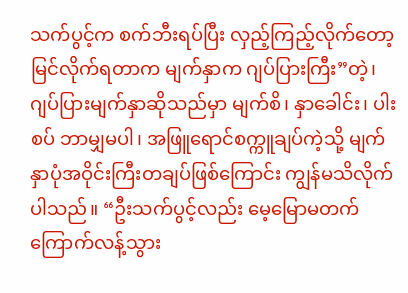သက်ပွင့်က စက်ဘီးရပ်ပြီး လှည့်ကြည့်လိုက်တော့ မြင်လိုက်ရတာက မျက်နှာက ဂျပ်ပြားကြီး”တဲ့၊ ဂျပ်ပြားမျက်နှာဆိုသည်မှာ မျက်စိ၊ နှာခေါင်း၊ ပါးစပ် ဘာမျှမပါ၊ အဖြူရောင်စက္ကူချပ်ကဲ့သို့ မျက်နှာပုံအဝိုင်းကြီးတချပ်ဖြစ်ကြောင်း ကျွန်မသိလိုက်ပါသည်။ “ဦးသက်ပွင့်လည်း မေ့မြောမတက် ကြောက်လန့်သွား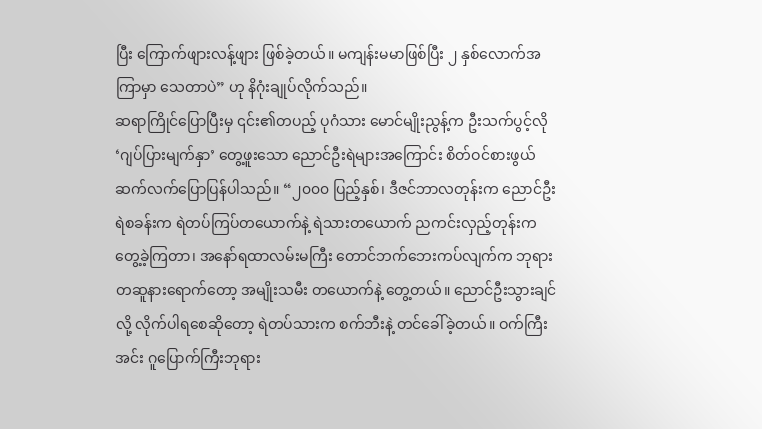ပြီး ကြောက်ဖျားလန့်ဖျား ဖြစ်ခဲ့တယ်။ မကျန်းမမာဖြစ်ပြီး ၂ နှစ်လောက်အကြာမှာ သေတာပဲ” ဟု နိဂုံးချုပ်လိုက်သည်။
ဆရာကြိုင်ပြောပြီးမှ ၎င်း၏တပည့် ပုဂံသား မောင်မျိုးညွန့်က ဦးသက်ပွင့်လို ‘ဂျပ်ပြားမျက်နှာ’ တွေ့ဖူးသော ညောင်ဦးရဲများအကြောင်း စိတ်ဝင်စားဖွယ် ဆက်လက်ပြောပြန်ပါသည်။ “၂၀၀၀ ပြည့်နှစ်၊ ဒီဇင်ဘာလတုန်းက ညောင်ဦးရဲစခန်းက ရဲတပ်ကြပ်တယောက်နဲ့ ရဲသားတယောက် ညကင်းလှည့်တုန်းက တွေ့ခဲ့ကြတာ၊ အနော်ရထာလမ်းမကြီး တောင်ဘက်ဘေးကပ်လျက်က ဘုရားတဆူနားရောက်တော့ အမျိုးသမီး တယောက်နဲ့ တွေ့တယ်။ ညောင်ဦးသွားချင်လို့ လိုက်ပါရစေဆိုတော့ ရဲတပ်သားက စက်ဘီးနဲ့ တင်ခေါ်ခဲ့တယ်။ ဝက်ကြီးအင်း ဂူပြောက်ကြီးဘုရား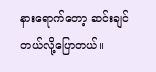နားရောက်တော့ ဆင်းချင်တယ်လို့ပြောတယ်။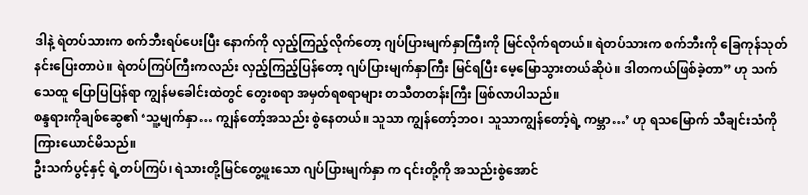ဒါနဲ့ ရဲတပ်သားက စက်ဘီးရပ်ပေးပြီး နောက်ကို လှည့်ကြည့်လိုက်တော့ ဂျပ်ပြားမျက်နှာကြီးကို မြင်လိုက်ရတယ်။ ရဲတပ်သားက စက်ဘီးကို ခြေကုန်သုတ် နင်းပြေးတာပဲ။ ရဲတပ်ကြပ်ကြီးကလည်း လှည့်ကြည့်ပြန်တော့ ဂျပ်ပြားမျက်နှာကြီး မြင်ရပြီး မေ့မြောသွားတယ်ဆိုပဲ။ ဒါတကယ်ဖြစ်ခဲ့တာ” ဟု သက်သေထူ ပြောပြပြန်ရာ ကျွန်မခေါင်းထဲတွင် တွေးစရာ အမှတ်ရစရာများ တသီတတန်းကြီး ဖြစ်လာပါသည်။
စန္ဒရားကိုချစ်ဆွေ၏ ‘သူ့မျက်နှာ… ကျွန်တော့်အသည်း စွဲနေတယ်။ သူသာ ကျွန်တော့်ဘဝ၊ သူသာကျွန်တော့်ရဲ့ ကမ္ဘာ…’ ဟု ရသမြောက် သီချင်းသံကို ကြားယောင်မိသည်။
ဦးသက်ပွင့်နှင့် ရဲ့တပ်ကြပ်၊ ရဲသားတို့မြင်တွေ့ဖူးသော ဂျပ်ပြားမျက်နှာ က ၎င်းတို့ကို အသည်းစွဲအောင်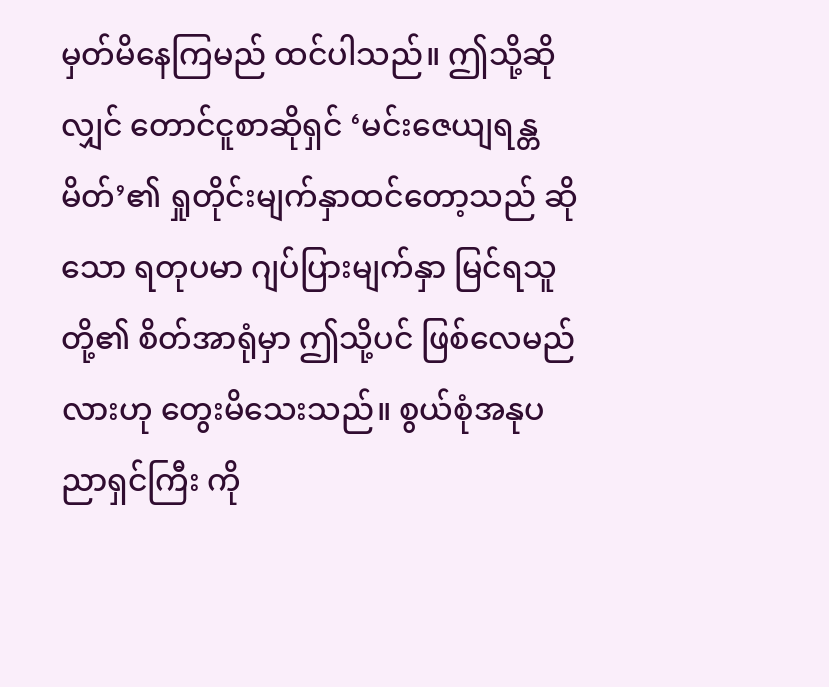မှတ်မိနေကြမည် ထင်ပါသည်။ ဤသို့ဆိုလျှင် တောင်ငူစာဆိုရှင် ‘မင်းဇေယျရန္တမိတ်’၏ ရှုတိုင်းမျက်နှာထင်တော့သည် ဆိုသော ရတုပမာ ဂျပ်ပြားမျက်နှာ မြင်ရသူတို့၏ စိတ်အာရုံမှာ ဤသို့ပင် ဖြစ်လေမည်လားဟု တွေးမိသေးသည်။ စွယ်စုံအနုပညာရှင်ကြီး ကို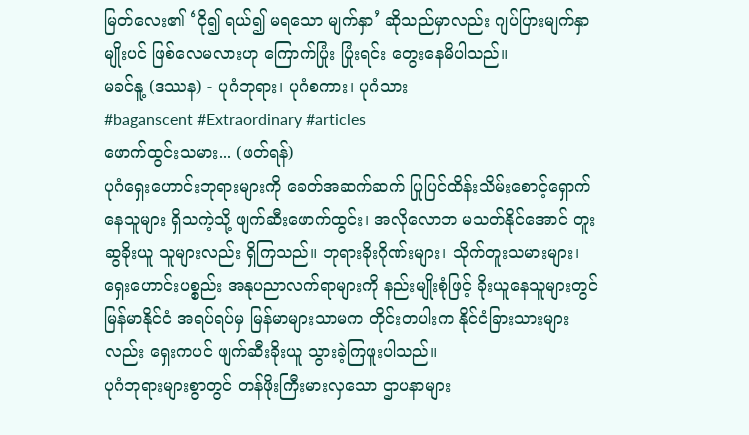မြတ်လေး၏ ‘ငို၍ ရယ်၍ မရသော မျက်နှာ’ ဆိုသည်မှာလည်း ဂျပ်ပြားမျက်နှာ မျိုးပင် ဖြစ်လေမလားဟု ကြောက်ပြုံး ပြုံးရင်း တွေးနေမိပါသည်။
မခင်နူ့ (ဒဿန) - ပုဂံဘုရား၊ ပုဂံစကား၊ ပုဂံသား
#baganscent #Extraordinary #articles
ဖောက်ထွင်းသမား... (ဖတ်ရန်)
ပုဂံရှေးဟောင်းဘုရားများကို ခေတ်အဆက်ဆက် ပြုပြင်ထိန်းသိမ်းစောင့်ရှောက်နေသူများ ရှိသကဲ့သို့ ဖျက်ဆီးဖောက်ထွင်း၊ အလိုလောဘ မသတ်နိုင်အောင် တူးဆွခိုးယူ သူများလည်း ရှိကြသည်။ ဘုရားခိုးဂိုဏ်းများ၊ သိုက်တူးသမားများ၊ ရှေးဟောင်းပစ္စည်း အနုပညာလက်ရာများကို နည်းမျိုးစုံဖြင့် ခိုးယူနေသူများတွင် မြန်မာနိုင်ငံ အရပ်ရပ်မှ မြန်မာများသာမက တိုင်းတပါးက နိုင်ငံခြားသားများလည်း ရှေးကပင် ဖျက်ဆီးခိုးယူ သွားခဲ့ကြဖူးပါသည်။
ပုဂံဘုရားများစွာတွင် တန်ဖိုးကြီးမားလှသော ဌာပနာများ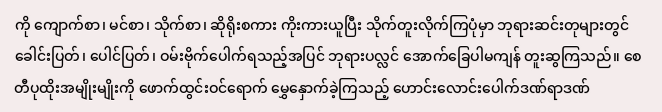ကို ကျောက်စာ၊ မင်စာ၊ သိုက်စာ၊ ဆိုရိုးစကား ကိုးကားယူပြီး သိုက်တူးလိုက်ကြပုံမှာ ဘုရားဆင်းတုများတွင် ခေါင်းပြတ်၊ ပေါင်ပြတ်၊ ဝမ်းဗိုက်ပေါက်ရသည့်အပြင် ဘုရားပလ္လင် အောက်ခြေပါမကျန် တူးဆွကြသည်။ စေတီပုထိုးအမျိုးမျိုးကို ဖောက်ထွင်းဝင်ရောက် မွှေနှောက်ခဲ့ကြသည့် ဟောင်းလောင်းပေါက်ဒဏ်ရာဒဏ်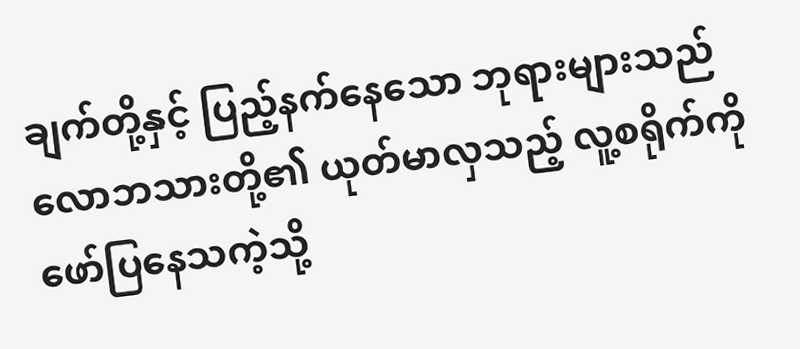ချက်တို့နှင့် ပြည့်နက်နေသော ဘုရားများသည် လောဘသားတို့၏ ယုတ်မာလှသည့် လူ့စရိုက်ကို ဖော်ပြနေသကဲ့သို့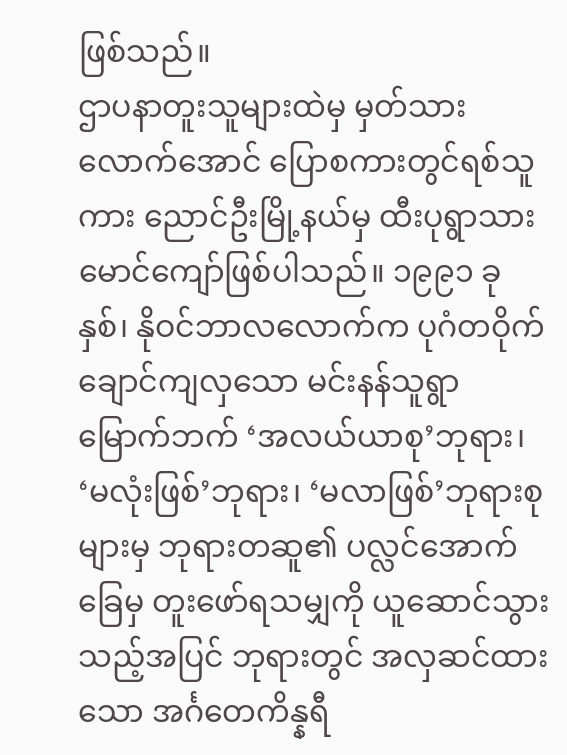ဖြစ်သည်။
ဌာပနာတူးသူများထဲမှ မှတ်သားလောက်အောင် ပြောစကားတွင်ရစ်သူကား ညောင်ဦးမြို့နယ်မှ ထီးပုရွာသား မောင်ကျော်ဖြစ်ပါသည်။ ၁၉၉၁ ခုနှစ်၊ နိုဝင်ဘာလလောက်က ပုဂံတဝိုက် ချောင်ကျလှသော မင်းနန်သူရွာမြောက်ဘက် ‘အလယ်ယာစု’ဘုရား၊ ‘မလုံးဖြစ်’ဘုရား၊ ‘မလာဖြစ်’ဘုရားစုများမှ ဘုရားတဆူ၏ ပလ္လင်အောက်ခြေမှ တူးဖော်ရသမျှကို ယူဆောင်သွားသည့်အပြင် ဘုရားတွင် အလှဆင်ထားသော အင်္ဂတေကိန္နရီ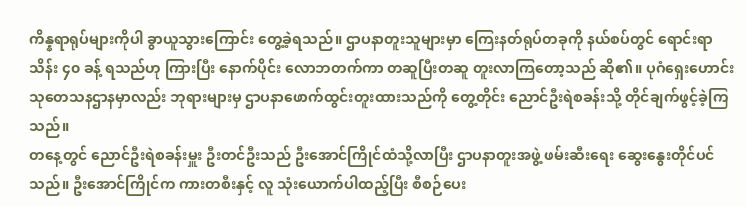ကိန္နရာရုပ်များကိုပါ ခွာယူသွားကြောင်း တွေ့ခဲ့ရသည်။ ဌာပနာတူးသူများမှာ ကြေးနတ်ရုပ်တခုကို နယ်စပ်တွင် ရောင်းရာ သိန်း ၄၀ ခန့် ရသည်ဟု ကြားပြီး နောက်ပိုင်း လောဘတက်ကာ တဆူပြီးတဆူ တူးလာကြတော့သည် ဆို၏။ ပုဂံရှေးဟောင်း သုတေသနဌာနမှာလည်း ဘုရားများမှ ဌာပနာဖောက်ထွင်းတူးထားသည်ကို တွေ့တိုင်း ညောင်ဦးရဲစခန်းသို့ တိုင်ချက်ဖွင့်ခဲ့ကြသည်။
တနေ့တွင် ညောင်ဦးရဲစခန်းမှူး ဦးတင်ဦးသည် ဦးအောင်ကြိုင်ထံသို့လာပြီး ဌာပနာတူးအဖွဲ့ ဖမ်းဆီးရေး ဆွေးနွေးတိုင်ပင်သည်။ ဦးအောင်ကြိုင်က ကားတစီးနှင့် လူ သုံးယောက်ပါထည့်ပြီး စီစဉ်ပေး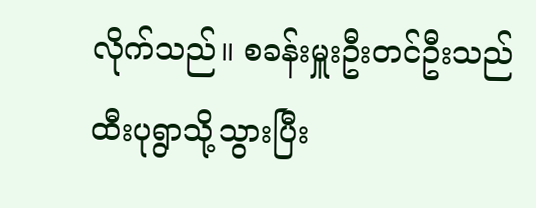လိုက်သည်။ စခန်းမှူးဦးတင်ဦးသည် ထီးပုရွာသို့သွားပြီး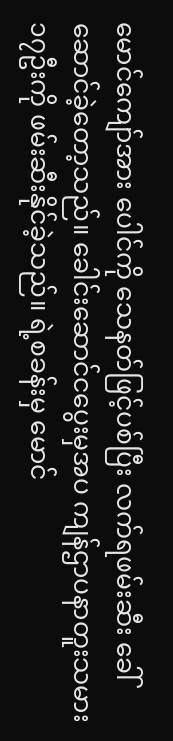မောင်ကျော်အား ပေါင်ကို သေနတ်ဖြင့်ပစ်ပြီး လက်ရဖမ်းဆီး ခေါ်ဆောင်ခဲ့တော့သည်။ ခေါင်းဆောင်ငပွေးမှအပ ကျန်ဌာပနာတူးသမား ၁၇ဦးကို ဖမ်းဆီးနိုင်ခဲ့သည်။ ရဲ့စခန်းမှ မောင်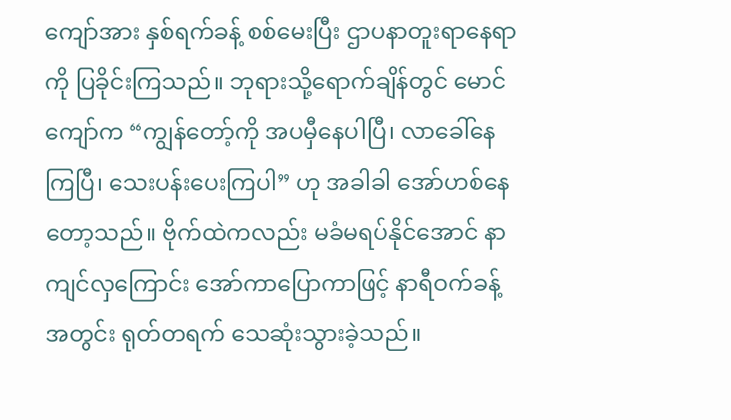ကျော်အား နှစ်ရက်ခန့် စစ်မေးပြီး ဌာပနာတူးရာနေရာကို ပြခိုင်းကြသည်။ ဘုရားသို့ရောက်ချိန်တွင် မောင်ကျော်က “ကျွန်တော့်ကို အပမှီနေပါပြီ၊ လာခေါ်နေကြပြီ၊ သေးပန်းပေးကြပါ” ဟု အခါခါ အော်ဟစ်နေတော့သည်။ ဗိုက်ထဲကလည်း မခံမရပ်နိုင်အောင် နာကျင်လှကြောင်း အော်ကာပြောကာဖြင့် နာရီဝက်ခန့်အတွင်း ရုတ်တရက် သေဆုံးသွားခဲ့သည်။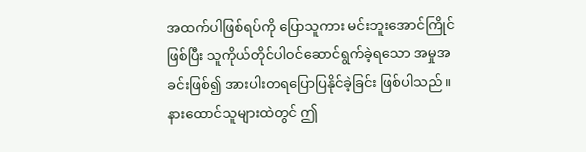အထက်ပါဖြစ်ရပ်ကို ပြောသူကား မင်းဘူးအောင်ကြိုင်ဖြစ်ပြီး သူကိုယ်တိုင်ပါဝင်ဆောင်ရွက်ခဲ့ရသော အမှုအခင်းဖြစ်၍ အားပါးတရပြောပြနိုင်ခဲ့ခြင်း ဖြစ်ပါသည်။ နားထောင်သူများထဲတွင် ဤ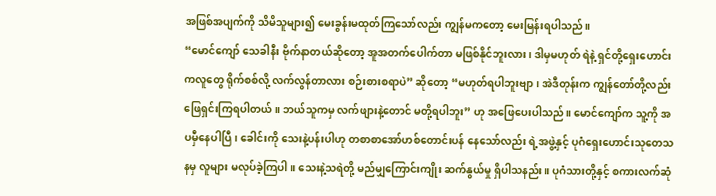အဖြစ်အပျက်ကို သိမိသူများ၍ မေးခွန်းမထုတ်ကြသော်လည်း ကျွန်မကတော့ မေးမြန်းရပါသည်။
“မောင်ကျော် သေခါနီး ဗိုက်နာတယ်ဆိုတော့ အူအတက်ပေါက်တာ မဖြစ်နိုင်ဘူးလား၊ ဒါမှမဟုတ် ရဲနဲ့ ရှင်တို့ရှေးဟောင်းကလူတွေ ရိုက်စစ်လို့ လက်လွန်တာလား စဉ်းစားစရာပဲ” ဆိုတော့ “မဟုတ်ရပါဘူးဗျာ၊ အဲဒီတုန်းက ကျွန်တော်တို့လည်း ဖြေရှင်းကြရပါတယ်။ ဘယ်သူကမှ လက်ဖျားနဲ့တောင် မတို့ရပါဘူး” ဟု အဖြေပေးပါသည်။ မောင်ကျော်က သူ့ကို အပမှီနေပါပြီ၊ ခေါင်းကို သေးနဲ့ပန်းပါဟု တစာစာအော်ဟစ်တောင်းပန် နေသော်လည်း ရဲ့အဖွဲ့နှင့် ပုဂံရှေးဟောင်းသုတေသနမှ လူများ မလုပ်ခဲ့ကြပါ။ သေးနဲ့သရဲတို့ မည်မျှကြောင်းကျိုး ဆက်နွယ်မှု ရှိပါသနည်း။ ပုဂံသားတို့နှင့် စကားလက်ဆုံ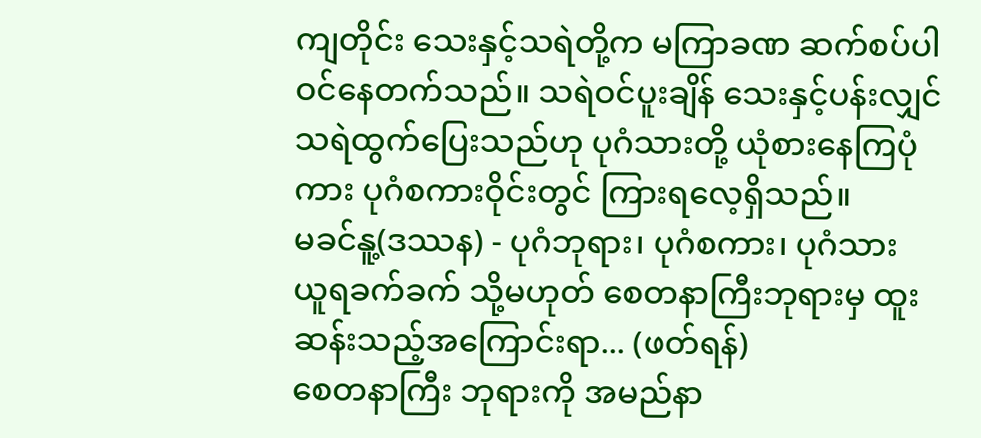ကျတိုင်း သေးနှင့်သရဲတို့က မကြာခဏ ဆက်စပ်ပါဝင်နေတက်သည်။ သရဲဝင်ပူးချိန် သေးနှင့်ပန်းလျှင် သရဲထွက်ပြေးသည်ဟု ပုဂံသားတို့ ယုံစားနေကြပုံကား ပုဂံစကားဝိုင်းတွင် ကြားရလေ့ရှိသည်။
မခင်နူ့(ဒဿန) - ပုဂံဘုရား၊ ပုဂံစကား၊ ပုဂံသား
ယူရခက်ခက် သို့မဟုတ် စေတနာကြီးဘုရားမှ ထူးဆန်းသည့်အကြောင်းရာ... (ဖတ်ရန်)
စေတနာကြီး ဘုရားကို အမည်နာ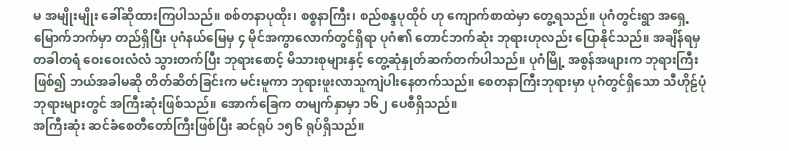မ အမျိုးမျိုး ခေါ်ဆိုထားကြပါသည်။ စစ်တနာပုထိုး၊ စစ္စနာကြီး၊ စည်စန္ဒပုထိုဝ် ဟု ကျောက်စာထဲမှာ တွေ့ရသည်။ ပုဂံတွင်းရွာ အရှေ့မြောက်ဘက်မှာ တည်ရှိပြီး ပုဂံနယ်မြေမှ ၄ မိုင်အကွာလောက်တွင်ရှိရာ ပုဂံ၏ တောင်ဘက်ဆုံး ဘုရားဟုလည်း ပြောနိုင်သည်။ အချိန်ရမှ တခါတရံ ဝေးဝေးလံလံ သွားတက်ပြီး ဘုရားစောင့် မိသားစုများနှင့် တွေ့ဆုံနှုတ်ဆက်တက်ပါသည်။ ပုဂံမြို့ အစွန်အဖျားက ဘုရားကြီးဖြစ်၍ ဘယ်အခါမဆို တိတ်ဆိတ်ခြင်းက မင်းမူကာ ဘုရားဖူးလာသူကျဲပါးနေတက်သည်။ စေတနာကြီးဘုရားမှာ ပုဂံတွင်ရှိသော သီဟိုဠ်ပုံဘုရားများတွင် အကြီးဆုံးဖြစ်သည်။ အောက်ခြေက တမျက်နှာမှာ ၁၆၂ ပေစီရှိသည်။
အကြီးဆုံး ဆင်ခံစေတီတော်ကြီးဖြစ်ပြီး ဆင်ရုပ် ၁၅၆ ရုပ်ရှိသည်။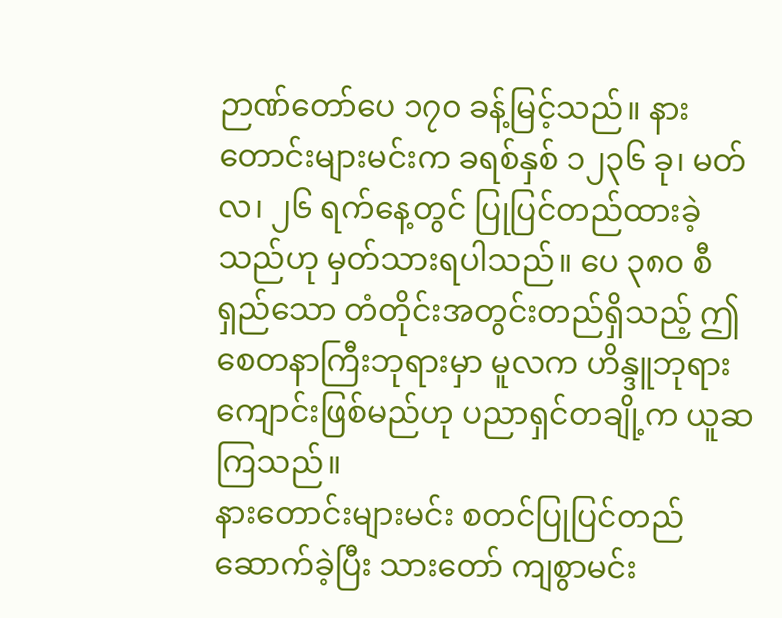ဉာဏ်တော်ပေ ၁၇၀ ခန့်မြင့်သည်။ နားတောင်းများမင်းက ခရစ်နှစ် ၁၂၃၆ ခု၊ မတ်လ၊ ၂၆ ရက်နေ့တွင် ပြုပြင်တည်ထားခဲ့သည်ဟု မှတ်သားရပါသည်။ ပေ ၃၈၀ စီရှည်သော တံတိုင်းအတွင်းတည်ရှိသည့် ဤစေတနာကြီးဘုရားမှာ မူလက ဟိန္ဒူဘုရားကျောင်းဖြစ်မည်ဟု ပညာရှင်တချို့က ယူဆကြသည်။
နားတောင်းများမင်း စတင်ပြုပြင်တည်ဆောက်ခဲ့ပြီး သားတော် ကျစွာမင်း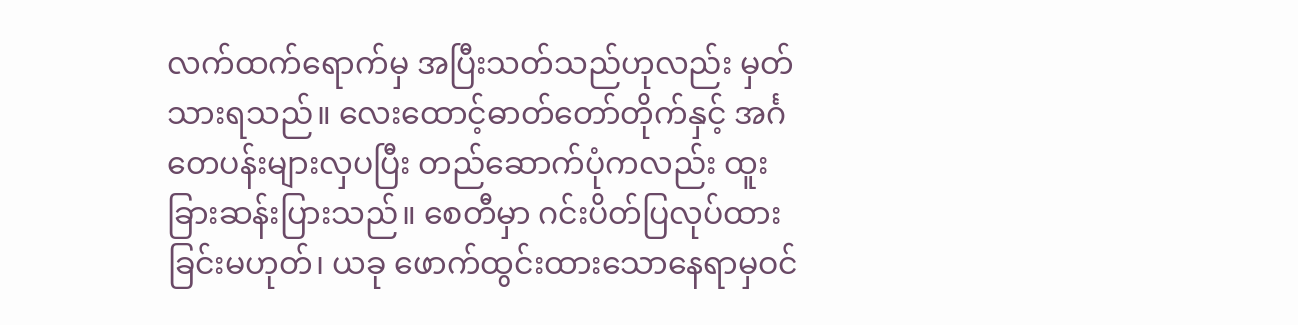လက်ထက်ရောက်မှ အပြီးသတ်သည်ဟုလည်း မှတ်သားရသည်။ လေးထောင့်ဓာတ်တော်တိုက်နှင့် အင်္ဂတေပန်းများလှပပြီး တည်ဆောက်ပုံကလည်း ထူးခြားဆန်းပြားသည်။ စေတီမှာ ဂင်းပိတ်ပြလုပ်ထားခြင်းမဟုတ်၊ ယခု ဖောက်ထွင်းထားသောနေရာမှဝင်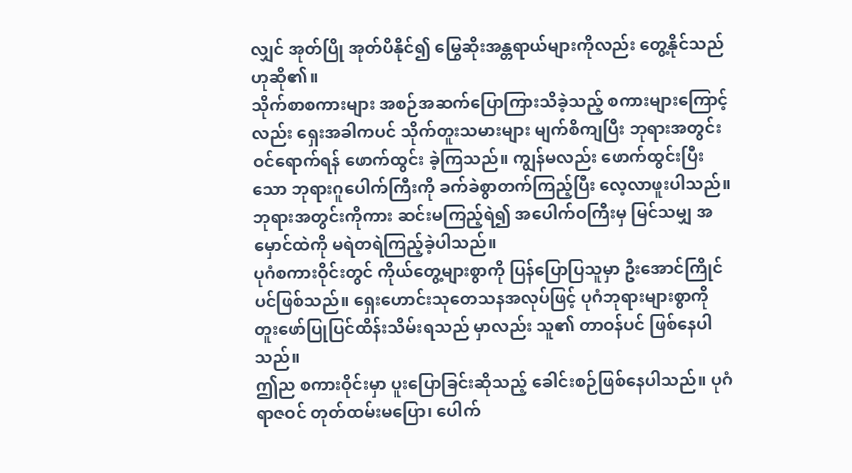လျှင် အုတ်ပြို အုတ်ပိနိုင်၍ မြွေဆိုးအန္တရာယ်များကိုလည်း တွေ့နိုင်သည်ဟုဆို၏။
သိုက်စာစကားများ အစဉ်အဆက်ပြောကြားသိခဲ့သည့် စကားများကြောင့်လည်း ရှေးအခါကပင် သိုက်တူးသမားများ မျက်စိကျပြီး ဘုရားအတွင်း ဝင်ရောက်ရန် ဖောက်ထွင်း ခဲ့ကြသည်။ ကျွန်မလည်း ဖောက်ထွင်းပြီးသော ဘုရားဂူပေါက်ကြီးကို ခက်ခဲစွာတက်ကြည့်ပြီး လေ့လာဖူးပါသည်။ ဘုရားအတွင်းကိုကား ဆင်းမကြည့်ရဲ၍ အပေါက်ဝကြီးမှ မြင်သမျှ အမှောင်ထဲကို မရဲတရဲကြည့်ခဲ့ပါသည်။
ပုဂံစကားဝိုင်းတွင် ကိုယ်တွေ့များစွာကို ပြန်ပြောပြသူမှာ ဦးအောင်ကြိုင်ပင်ဖြစ်သည်။ ရှေးဟောင်းသုတေသနအလုပ်ဖြင့် ပုဂံဘုရားများစွာကို တူးဖော်ပြုပြင်ထိန်းသိမ်းရသည် မှာလည်း သူ၏ တာဝန်ပင် ဖြစ်နေပါသည်။
ဤည စကားဝိုင်းမှာ ပူးပြောခြင်းဆိုသည့် ခေါင်းစဉ်ဖြစ်နေပါသည်။ ပုဂံရာဇဝင် တုတ်ထမ်းမပြော၊ ပေါက်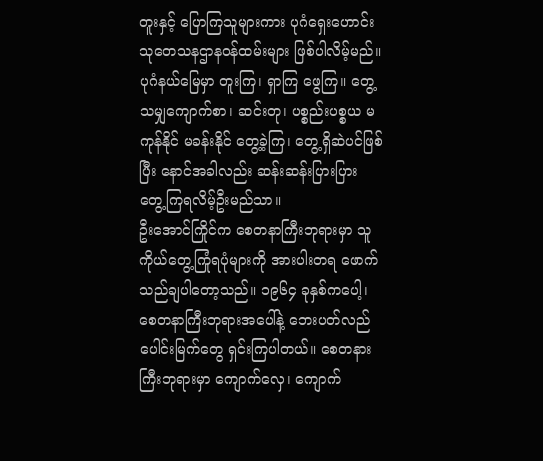တူးနှင့် ပြောကြသူများကား ပုဂံရှေးဟောင်းသုတေသနဌာနဝန်ထမ်းများ ဖြစ်ပါလိမ့်မည်။ ပုဂံနယ်မြေမှာ တူးကြ၊ ရှာကြ ဖွေကြ။ တွေ့သမျှကျောက်စာ၊ ဆင်းတု၊ ပစ္စည်းပစ္စယ မကုန်နိုင် မခန်းနိုင် တွေ့ခဲ့ကြ၊ တွေ့ရှိဆဲပင်ဖြစ်ပြီး နောင်အခါလည်း ဆန်းဆန်းပြားပြား တွေ့ကြရလိမ့်ဦးမည်သာ။
ဦးအောင်ကြိုင်က စေတနာကြီးဘုရားမှာ သူကိုယ်တွေ့ကြုံရပုံများကို အားပါးတရ ဖောက်သည်ချပါတော့သည်။ ၁၉၆၄ ခုနှစ်ကပေါ့၊ စေတနာကြီးဘုရားအပေါ်နဲ့ ဘေးပတ်လည် ပေါင်းမြက်တွေ ရှင်းကြပါတယ်။ စေတနားကြီးဘုရားမှာ ကျောက်လှေ၊ ကျောက်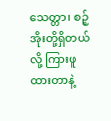သေတ္တာ၊ စဉ့်အိုးတို့ရှိတယ်လို့ ကြားဖူထားတာနဲ့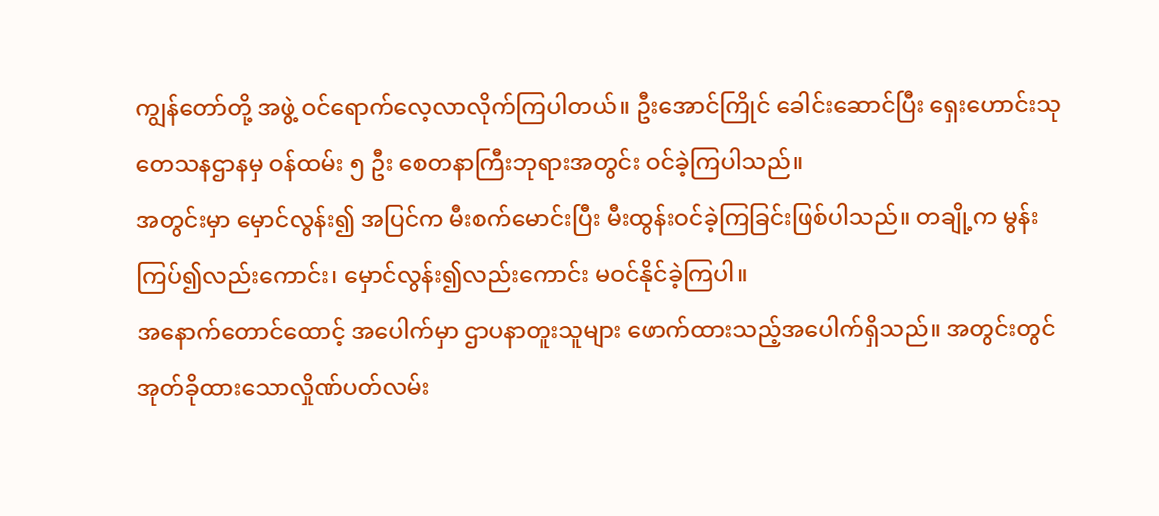ကျွန်တော်တို့ အဖွဲ့ ဝင်ရောက်လေ့လာလိုက်ကြပါတယ်။ ဦးအောင်ကြိုင် ခေါင်းဆောင်ပြီး ရှေးဟောင်းသုတေသနဌာနမှ ဝန်ထမ်း ၅ ဦး စေတနာကြီးဘုရားအတွင်း ဝင်ခဲ့ကြပါသည်။
အတွင်းမှာ မှောင်လွန်း၍ အပြင်က မီးစက်မောင်းပြီး မီးထွန်းဝင်ခဲ့ကြခြင်းဖြစ်ပါသည်။ တချို့က မွန်း ကြပ်၍လည်းကောင်း၊ မှောင်လွန်း၍လည်းကောင်း မဝင်နိုင်ခဲ့ကြပါ။
အနောက်တောင်ထောင့် အပေါက်မှာ ဌာပနာတူးသူများ ဖောက်ထားသည့်အပေါက်ရှိသည်။ အတွင်းတွင် အုတ်ခိုထားသောလှိုဏ်ပတ်လမ်း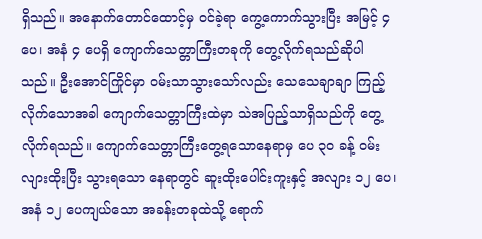ရှိသည်။ အနောက်တောင်ထောင့်မှ ဝင်ခဲ့ရာ ကွေ့ကောက်သွားပြီး အမြင့် ၄ ပေ၊ အနံ ၄ ပေရှိ ကျောက်သေတ္တာကြီးတခုကို တွေ့လိုက်ရသည်ဆိုပါသည်။ ဦးအောင်ကြိုင်မှာ ဝမ်းသာသွားသော်လည်း သေသေချာချာ ကြည့်လိုက်သောအခါ ကျောက်သေတ္တာကြီးထဲမှာ သဲအပြည့်သာရှိသည်ကို တွေ့လိုက်ရသည်။ ကျောက်သေတ္တာကြီးတွေ့ရသောနေရာမှ ပေ ၃၀ ခန့် ဝမ်းလျားထိုးပြီး သွားရသော နေရာတွင် ဆူးထိုးပေါင်းကူးနှင့် အလျား ၁၂ ပေ၊ အနံ ၁၂ ပေကျယ်သော အခန်းတခုထဲသို့ ရောက်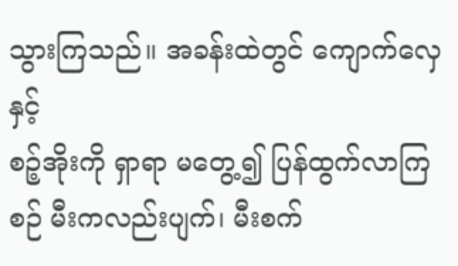သွားကြသည်။ အခန်းထဲတွင် ကျောက်လှေနှင့်
စဉ့်အိုးကို ရှာရာ မတွေ့၍ ပြန်ထွက်လာကြစဉ် မီးကလည်းပျက်၊ မီးစက်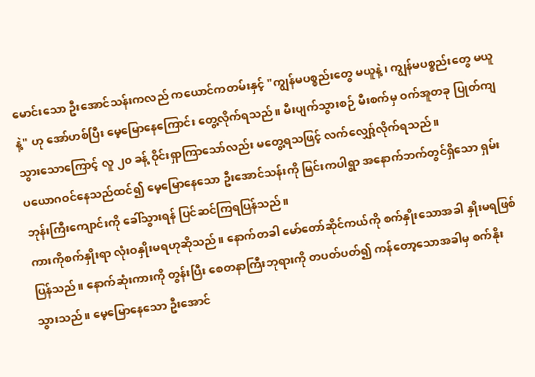မောင်းသော ဦးအောင်သန်းကလည် ကယောင်ကတမ်းနှင့် "ကျွန်မပစ္စည်းတွေ မယူနဲ့၊ ကျွန်မပစ္စည်းတွေ မယူနဲ့" ဟု အော်ဟစ်ပြီး မေ့မြောနေကြောင်း တွေ့လိုက်ရသည်။ မီးပျက်သွားစဉ် မီးစက်မှ ဝက်အူတခု ပြုတ်ကျသွားသောကြောင့် လူ ၂၀ ခန့် ဝိုင်းရှာကြာသော်လည်း မတွေ့ရသဖြင့် လက်လျှော့်လိုက်ရသည်။
ပယောဂဝင်နေသည်ထင်၍ မေ့မြောနေသော ဦးအောင်သန်းကို မြင်းကပါရွာ အနောက်ဘက်တွင်ရှိသော ရှမ်းဘုန်းကြီးကျောင်းကို ခေါ်သွားရန် ပြင်ဆင်ကြရပြန်သည်။
ကားကိုစက်နှိုးရာ လုံးဝနှိုးမရဟုဆိုသည်။ နောက်တခါ မော်တော်ဆိုင်ကယ်ကို စက်နှိုးသောအခါ နှိုးမရဖြစ်ပြန်သည်။ နောက်ဆုံးကားကို တွန်းပြီး စေတနာကြီးဘုရားကို တပတ်ပတ်၍ ကန်တော့သောအခါမှ စက်နိုးသွားသည်။ မေ့မြောနေသော ဦးအောင်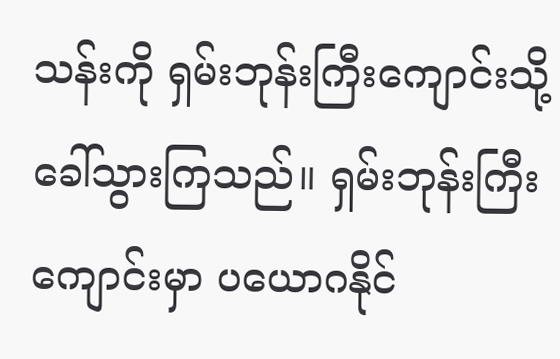သန်းကို ရှမ်းဘုန်းကြီးကျောင်းသို့ ခေါ်သွားကြသည်။ ရှမ်းဘုန်းကြီးကျောင်းမှာ ပယောဂနိုင်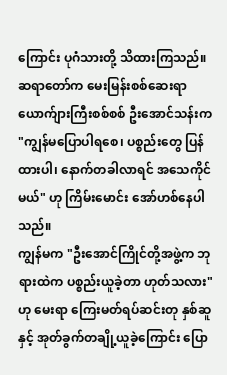ကြောင်း ပုဂံသားတို့ သိထားကြသည်။ ဆရာတော်က မေးမြန်းစစ်ဆေးရာ ယောက်ျားကြီးစစ်စစ် ဦးအောင်သန်းက "ကျွန်မပြောပါရစေ၊ ပစ္စည်းတွေ ပြန်ထားပါ၊ နောက်တခါလာရင် အသေကိုင်မယ်" ဟု ကြိမ်းမောင်း အော်ဟစ်နေပါသည်။
ကျွန်မက "ဦးအောင်ကြိုင်တို့အဖွဲ့က ဘုရားထဲက ပစ္စည်းယူခဲ့တာ ဟုတ်သလား" ဟု မေးရာ ကြေးမတ်ရပ်ဆင်းတု နှစ်ဆူနှင့် အုတ်ခွက်တချို့ယူခဲ့ကြောင်း ပြော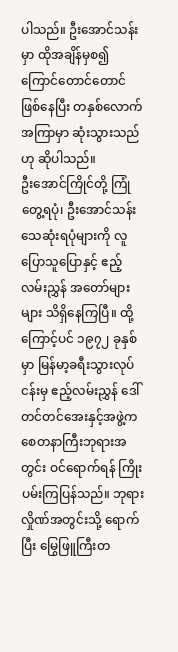ပါသည်။ ဦးအောင်သန်းမှာ ထိုအချိန်မှစ၍ ကြောင်တောင်တောင် ဖြစ်နေပြီး တနှစ်လောက်အကြာမှာ ဆုံးသွားသည်ဟု ဆိုပါသည်။
ဦးအောင်ကြိုင်တို့ ကြုံတွေ့ရပုံ၊ ဦးအောင်သန်း သေဆုံးရပုံများကို လူပြောသူပြောနှင့် ဧည့်လမ်းညွှန် အတော်များများ သိရှိနေကြပြီ။ ထို့ကြောင့်ပင် ၁၉၇၂ ခုနှစ်မှာ မြန်မာ့ခရီးသွားလုပ်ငန်းမှ ဧည့်လမ်းညွှန် ဒေါ်တင်တင်အေးနှင့်အဖွဲ့က စေတနာကြီးဘုရားအတွင်း ဝင်ရောက်ရန် ကြိုးပမ်းကြပြန်သည်။ ဘုရားလှိုဏ်အတွင်းသို့ ရောက်ပြီး မြွေဖြူကြီးတ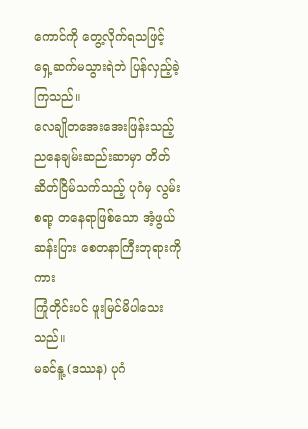ကောင်ကို တွေ့လိုက်ရသဖြင့် ရှေ့ဆက်မသွားရဲဘဲ ပြန်လှည့်ခဲ့ကြသည်။
လေချိုတအေးအေးဖြန်းသည့် ညနေချမ်းဆည်းဆာမှာ တိတ်ဆိတ်ငြိမ်သက်သည့် ပုဂံမှ လွမ်းစရာ့ တနေရာဖြစ်သော အံ့ဖွယ်ဆန်းပြား စေတနာကြီးဘုရားကိုကား
ကြုံတိုင်းပင် ဖူးမြင်မိပါသေးသည်။
မခင်နူ့ (ဒဿန) ပုဂံ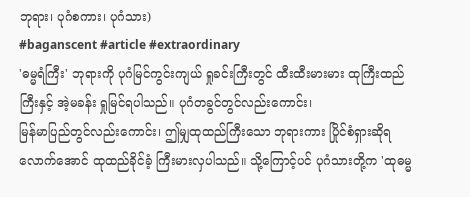ဘုရား၊ ပုဂံစကား၊ ပုဂံသား)
#baganscent #article #extraordinary
'ဓမ္မရံကြီး' ဘုရားကို ပုဂံမြင်ကွင်းကျယ် ရှုခင်းကြီးတွင် ထီးထီးမားမား ထုကြီးထည်ကြီးနှင့် အဲ့မခန်း ရှုမြင်ရပါသည်။ ပုဂံတခွင်တွင်လည်းကောင်း၊
မြန်မာပြည်တွင်လည်းကောင်း၊ ဤမျှထုထည်ကြီးသော ဘုရားကား ပြိုင်စံရှားဆိုရလောက်အောင် ထုထည်ခိုင်ခံ့ ကြီးမားလှပါသည်။ သို့ကြောင့်ပင် ပုဂံသားတို့က 'ထုဓမ္မ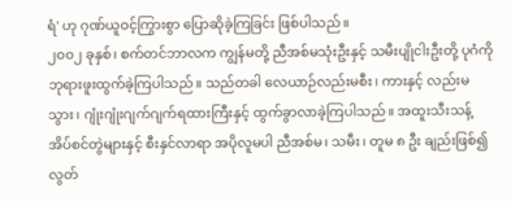ရံ' ဟု ဂုဏ်ယူဝင့်ကြွားစွာ ပြောဆိုခဲ့ကြခြင်း ဖြစ်ပါသည်။
၂၀၀၂ ခုနှစ်၊ စက်တင်ဘာလက ကျွန်မတို့ ညီအစ်မသုံးဦးနှင့် သမီးပျိုငါးဦးတို့ ပုဂံကို ဘုရားဖူးထွက်ခဲ့ကြပါသည်။ သည်တခါ လေယာဉ်လည်းမစီး၊ ကားနှင့် လည်းမသွား၊ ဂျုံးဂျုံးဂျက်ဂျက်ရထားကြီးနှင့် ထွက်ခွာလာခဲ့ကြပါသည်။ အထူးသီးသန့် အိပ်စင်တွဲများနှင့် စီးနှင်လာရာ အပိုလူမပါ ညီအစ်မ၊ သမီး၊ တူမ ၈ ဦး ချည်းဖြစ်၍ လွတ်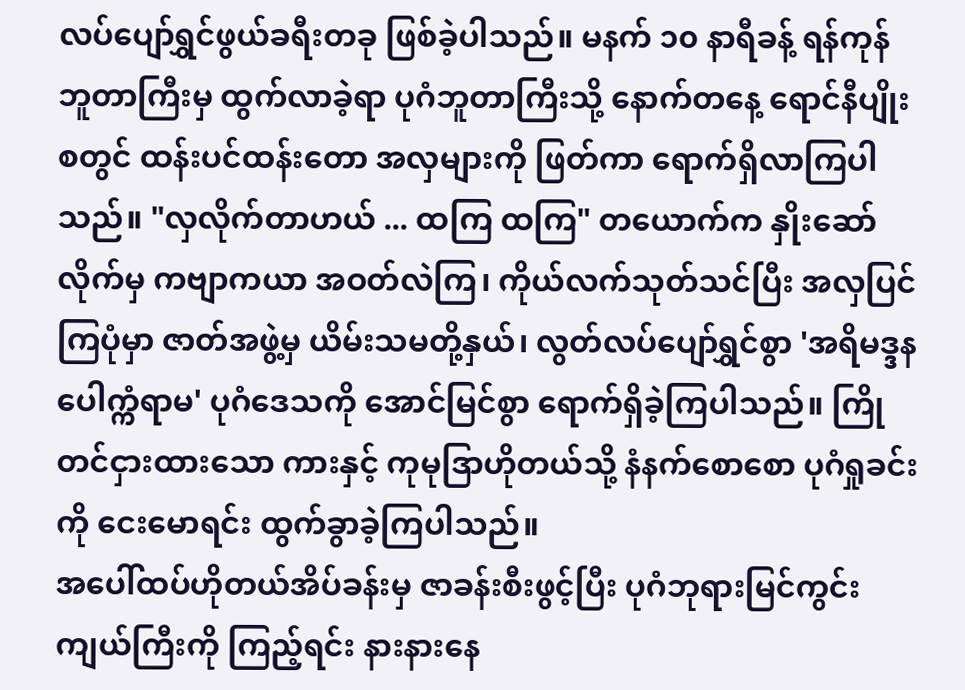လပ်ပျော်ရွှင်ဖွယ်ခရီးတခု ဖြစ်ခဲ့ပါသည်။ မနက် ၁၀ နာရီခန့် ရန်ကုန်ဘူတာကြီးမှ ထွက်လာခဲ့ရာ ပုဂံဘူတာကြီးသို့ နောက်တနေ့ ရောင်နီပျိုးစတွင် ထန်းပင်ထန်းတော အလှများကို ဖြတ်ကာ ရောက်ရှိလာကြပါသည်။ "လှလိုက်တာဟယ် ... ထကြ ထကြ" တယောက်က နှိုးဆော်လိုက်မှ ကဗျာကယာ အဝတ်လဲကြ၊ ကိုယ်လက်သုတ်သင်ပြီး အလှပြင်ကြပုံမှာ ဇာတ်အဖွဲ့မှ ယိမ်းသမတို့နှယ်၊ လွတ်လပ်ပျော်ရွှင်စွာ 'အရိမဒ္ဒန ပေါက္ကံရာမ' ပုဂံဒေသကို အောင်မြင်စွာ ရောက်ရှိခဲ့ကြပါသည်။ ကြိုတင်ငှားထားသော ကားနှင့် ကုမုဒြာဟိုတယ်သို့ နံနက်စောစော ပုဂံရှုခင်းကို ငေးမောရင်း ထွက်ခွာခဲ့ကြပါသည်။
အပေါ်ထပ်ဟိုတယ်အိပ်ခန်းမှ ဇာခန်းစီးဖွင့်ပြီး ပုဂံဘုရားမြင်ကွင်းကျယ်ကြီးကို ကြည့်ရင်း နားနားနေ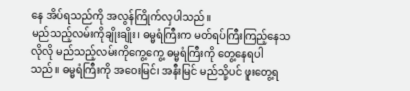နေ အိပ်ရသည်ကို အလွန်ကြိုက်လှပါသည်။
မည်သည့်လမ်းကိုချိုးချိုး၊ ဓမ္မရံကြီးက မတ်ရပ်ကြီးကြည့်နေသလိုလို မည်သည့်လမ်းကိုကွေ့ကွေ့ ဓမ္မရံကြီးကို တွေ့နေရပါသည်။ ဓမ္မရံကြီးကို အဝေးမြင်၊ အနီးမြင် မည်သို့ပင် ဖူးတွေ့ရ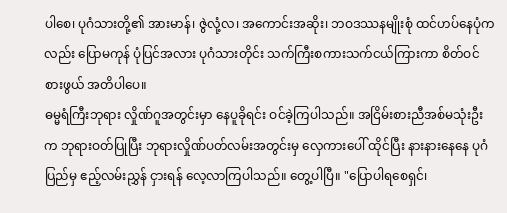ပါစေ၊ ပုဂံသားတို့၏ အားမာန်၊ ဇွဲလုံ့လ၊ အကောင်းအဆိုး၊ ဘဝဒဿနမျိုးစုံ ထင်ဟပ်နေပုံကလည်း ပြောမကုန် ပုံပြင်အလား ပုဂံသားတိုင်း သက်ကြီးစကားသက်ငယ်ကြားကာ စိတ်ဝင်စားဖွယ် အတိပါပေ။
ဓမ္မရံကြီးဘုရား လှိုဏ်ဂူအတွင်းမှာ နေပူခိုရင်း ဝင်ခဲ့ကြပါသည်။ အငြိမ်းစားညီအစ်မသုံးဦးက ဘုရားဝတ်ပြုပြီး ဘုရားလှိုဏ်ပတ်လမ်းအတွင်းမှ လှေကားပေါ် ထိုင်ပြီး နားနားနေနေ ပုဂံပြည်မှ ဧည့်လမ်းညွှန် ငှားရန် လေ့လာကြပါသည်။ တွေ့ပါပြီ။ "ပြောပါရစေရှင်၊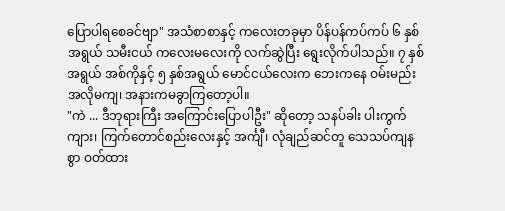ပြောပါရစေခင်ဗျာ" အသံစာစာနှင့် ကလေးတခုမှာ ပိန်ပန်ကပ်ကပ် ၆ နှစ်အရွယ် သမီးငယ် ကလေးမလေးကို လက်ဆွဲပြီး ရွေးလိုက်ပါသည်။ ၇ နှစ်အရွယ် အစ်ကိုနှင့် ၅ နှစ်အရွယ် မောင်ငယ်လေးက ဘေးကနေ ဝမ်းမည်းအလိုမကျ၊ အနားကမခွာကြတော့ပါ။
"ကဲ ... ဒီဘုရားကြီး အကြောင်းပြောပါဦး" ဆိုတော့ သနပ်ခါး ပါးကွက်ကျား၊ ကြက်တောင်စည်းလေးနှင့် အင်္ကျီ၊ လုံချည်ဆင်တူ သေသပ်ကျနစွာ ဝတ်ထား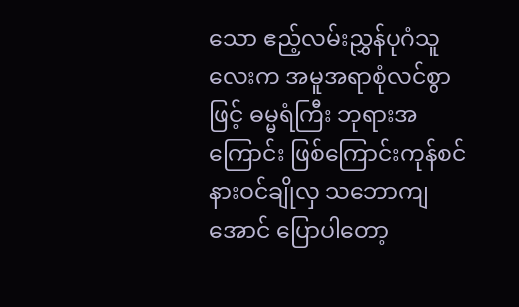သော ဧည့်လမ်းညွှန်ပုဂံသူလေးက အမူအရာစုံလင်စွာဖြင့် ဓမ္မရံကြီး ဘုရားအကြောင်း ဖြစ်ကြောင်းကုန်စင် နားဝင်ချိုလှ သဘောကျအောင် ပြောပါတော့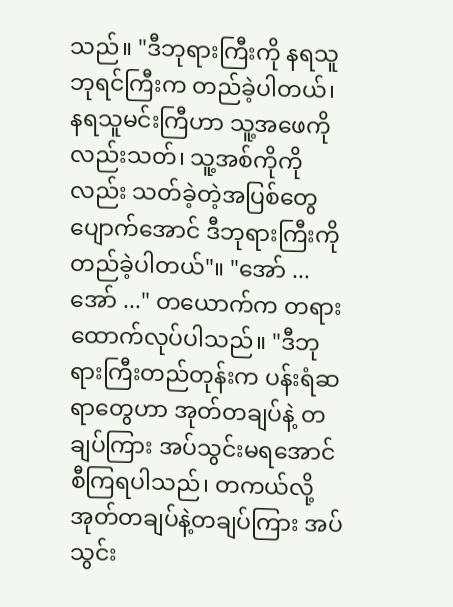သည်။ "ဒီဘုရားကြီးကို နရသူ ဘုရင်ကြီးက တည်ခဲ့ပါတယ်၊ နရသူမင်းကြီဟာ သူ့အဖေကိုလည်းသတ်၊ သူ့အစ်ကိုကိုလည်း သတ်ခဲ့တဲ့အပြစ်တွေ
ပျောက်အောင် ဒီဘုရားကြီးကို တည်ခဲ့ပါတယ်"။ "အော် ... အော် ..." တယောက်က တရားထောက်လုပ်ပါသည်။ "ဒီဘုရားကြီးတည်တုန်းက ပန်းရံဆရာတွေဟာ အုတ်တချပ်နဲ့ တချပ်ကြား အပ်သွင်းမရအောင် စီကြရပါသည်၊ တကယ်လို့ အုတ်တချပ်နဲ့တချပ်ကြား အပ်သွင်း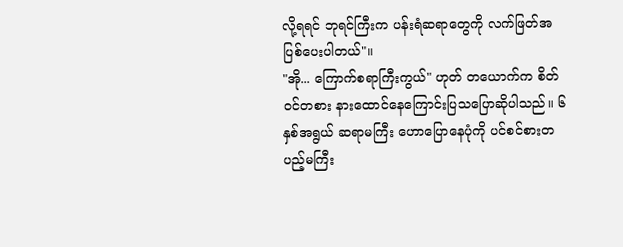လို့ရရင် ဘုရင်ကြီးက ပန်းရံဆရာတွေကို လက်ဖြတ်အပြစ်ပေးပါတယ်"။
"အို... ကြောက်စရာကြီးကွယ်" ဟုတ် တယောက်က စိတ်ဝင်တစား နားထောင်နေကြောင်းပြသပြောဆိုပါသည်။ ၆ နှစ်အရွယ် ဆရာမကြီး ဟောပြောနေပုံကို ပင်စင်စားတပည့်မကြီး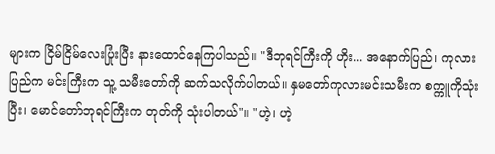များက ငြိမ်ငြိမ်လေးပြုံးပြီး နားထောင်နေကြပါသည်။ "ဒီဘုရင်ကြီးကို ဟိုး... အနောက်ပြည်၊ ကုလားပြည်က မင်းကြီးက သူ့ သမီးတော်ကို ဆက်သလိုက်ပါတယ်။ နှမတော်ကုလားမင်းသမီးက စက္ကူကိုသုံးပြီး၊ မောင်တော်ဘုရင်ကြီးက တုတ်ကို သုံးပါတယ်"။ "ဟဲ့၊ ဟဲ့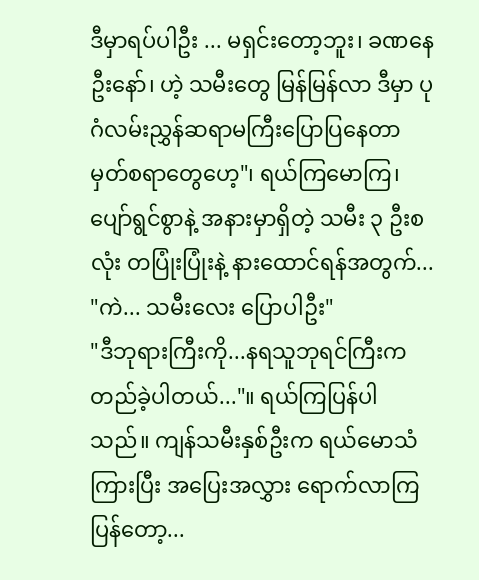ဒီမှာရပ်ပါဦး ... မရှင်းတော့ဘူး၊ ခဏနေဦးနော်၊ ဟဲ့ သမီးတွေ မြန်မြန်လာ ဒီမှာ ပုဂံလမ်းညွှန်ဆရာမကြီးပြောပြနေတာ မှတ်စရာတွေဟေ့"၊ ရယ်ကြမောကြ၊ ပျော်ရွင်စွာနဲ့ အနားမှာရှိတဲ့ သမီး ၃ ဦးစလုံး တပြုံးပြုံးနဲ့ နားထောင်ရန်အတွက်...
"ကဲ... သမီးလေး ပြောပါဦး"
"ဒီဘုရားကြီးကို...နရသူဘုရင်ကြီးက တည်ခဲ့ပါတယ်..."။ ရယ်ကြပြန်ပါသည်။ ကျန်သမီးနှစ်ဦးက ရယ်မောသံကြားပြီး အပြေးအလွှား ရောက်လာကြပြန်တော့...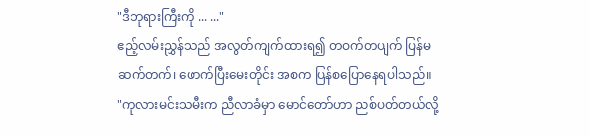"ဒီဘုရားကြီးကို ... ..."
ဧည့်လမ်းညွှန်သည် အလွတ်ကျက်ထားရ၍ တဝက်တပျက် ပြန်မဆက်တက်၊ ဖောက်ပြီးမေးတိုင်း အစက ပြန်စပြောနေရပါသည်။
"ကုလားမင်းသမီးက ညီလာခံမှာ မောင်တော်ဟာ ညစ်ပတ်တယ်လို့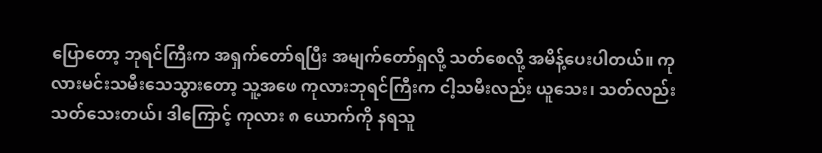ပြောတော့ ဘုရင်ကြီးက အရှက်တော်ရပြီး အမျက်တော်ရှလို့ သတ်စေလို့ အမိန့်ပေးပါတယ်။ ကုလားမင်းသမီးသေသွားတော့ သူ့အဖေ ကုလားဘုရင်ကြီးက ငါ့သမီးလည်း ယူသေး၊ သတ်လည်းသတ်သေးတယ်၊ ဒါကြောင့် ကုလား ၈ ယောက်ကို နရသူ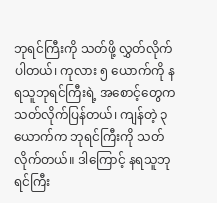ဘုရင်ကြီးကို သတ်ဖို့ လွှတ်လိုက်ပါတယ်၊ ကုလား ၅ ယောက်ကို နရသူဘုရင်ကြီးရဲ့ အစောင့်တွေက သတ်လိုက်ပြန်တယ်၊ ကျန်တဲ့ ၃ ယောက်က ဘုရင်ကြီးကို သတ်လိုက်တယ်။ ဒါကြောင့် နရသူဘုရင်ကြီး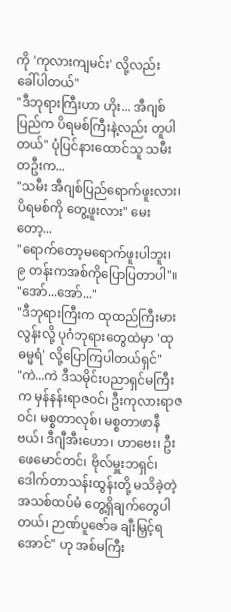ကို 'ကုလားကျမင်း' လို့လည်း ခေါ်ပါတယ်"
"ဒီဘုရားကြီးဟာ ဟိုး... အီဂျစ်ပြည်က ပိရမစ်ကြီးနဲ့လည်း တူပါတယ်" ပုံပြင်နားထောင်သူ သမီးတဦးက...
"သမီး အီဂျစ်ပြည်ရောက်ဖူးလား၊ ပိရမစ်ကို တွေ့ဖူးလား" မေးတော့...
"ရောက်တော့မရောက်ဖူးပါဘူး၊ ၉ တန်းကအစ်ကိုပြောပြတာပါ"။ "အော်...အော်..."
"ဒီဘုရားကြီးက ထုထည်ကြီးမားလွန်းလို့ ပုဂံဘုရားတွေထဲမှာ 'ထုဓမ္မရံ' လို့ပြောကြပါတယ်ရှင်"
"ကဲ...ကဲ ဒီသမိုင်းပညာရှင်မကြီးက မှန်နန်းရာဇဝင်၊ ဦးကုလားရာဇဝင်၊ မစ္စတာလုစ်၊ မစ္စတာဖာနီဗယ်၊ ဒီဂျီအီးဟော၊ ဟာဗေး၊ ဦးဖေမောင်တင်၊ ဗိုလ်မှူးဘရှင်၊ ဒေါက်တာသန်းထွန်းတို့ မသိခဲ့တဲ့ အသစ်ထပ်မံ တွေ့ရှိချက်တွေပါတယ်၊ ဉာဏ်ပူဇော်ခ ချီးမြှင့်ရအောင်" ဟု အစ်မကြီး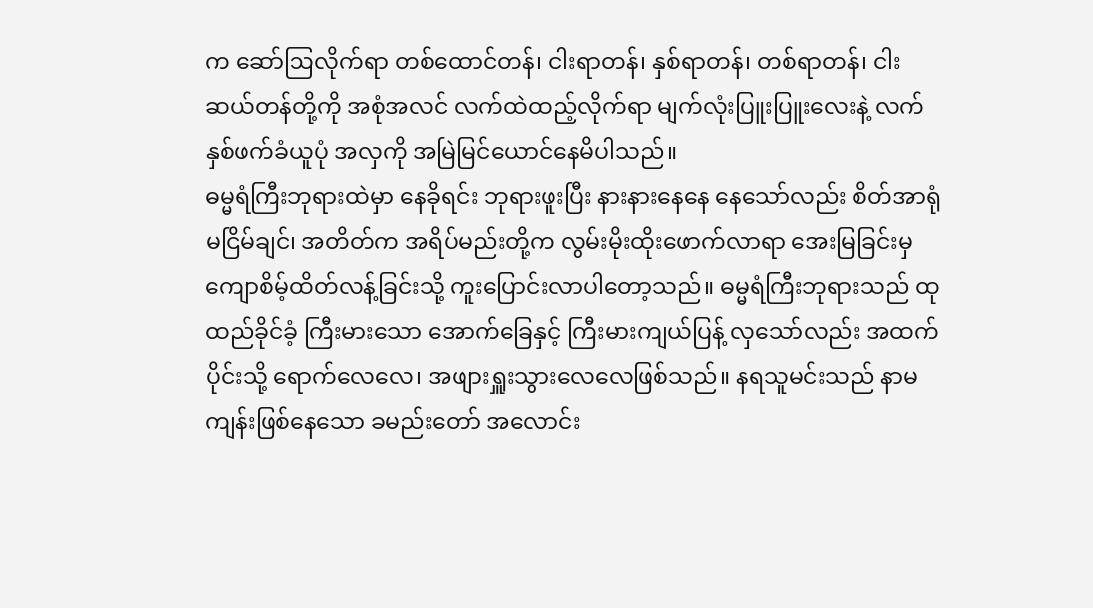က ဆော်ဩလိုက်ရာ တစ်ထောင်တန်၊ ငါးရာတန်၊ နှစ်ရာတန်၊ တစ်ရာတန်၊ ငါးဆယ်တန်တို့ကို အစုံအလင် လက်ထဲထည့်လိုက်ရာ မျက်လုံးပြူးပြူးလေးနဲ့ လက်နှစ်ဖက်ခံယူပုံ အလှကို အမြဲမြင်ယောင်နေမိပါသည်။
ဓမ္မရံကြီးဘုရားထဲမှာ နေခိုရင်း ဘုရားဖူးပြီး နားနားနေနေ နေသော်လည်း စိတ်အာရုံ မငြိမ်ချင်၊ အတိတ်က အရိပ်မည်းတို့က လွမ်းမိုးထိုးဖောက်လာရာ အေးမြခြင်းမှ ကျောစိမ့်ထိတ်လန့်ခြင်းသို့ ကူးပြောင်းလာပါတော့သည်။ ဓမ္မရံကြီးဘုရားသည် ထုထည်ခိုင်ခံ့ ကြီးမားသော အောက်ခြေနှင့် ကြီးမားကျယ်ပြန့် လှသော်လည်း အထက်ပိုင်းသို့ ရောက်လေလေ၊ အဖျားရှူးသွားလေလေဖြစ်သည်။ နရသူမင်းသည် နာမကျန်းဖြစ်နေသော ခမည်းတော် အလောင်း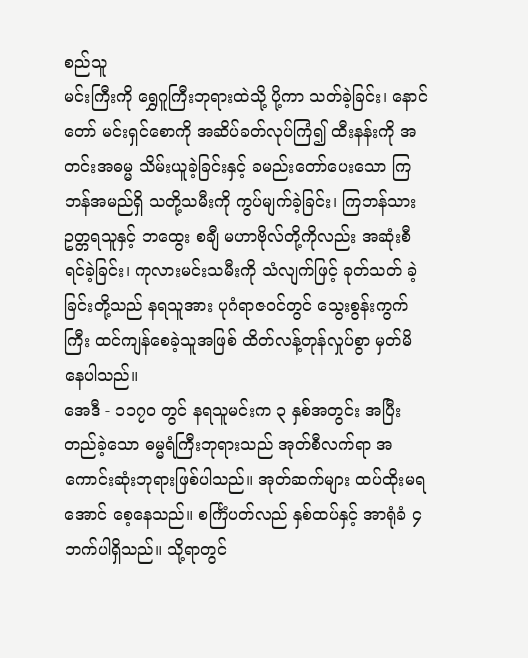စည်သူ
မင်းကြီးကို ရွှေဂူကြီးဘုရားထဲသို့ ပို့ကာ သတ်ခဲ့ခြင်း၊ နောင်တော် မင်းရှင်စောကို အဆိပ်ခတ်လုပ်ကြံ၍ ထီးနန်းကို အတင်းအဓမ္မ သိမ်းယူခဲ့ခြင်းနှင့် ခမည်းတော်ပေးသော ကြဘန်အမည်ရှိ သတို့သမီးကို ကွပ်မျက်ခဲ့ခြင်း၊ ကြဘန်သားဥတ္တရသူနှင့် ဘထွေး စချီ မဟာဗိုလ်တို့ကိုလည်း အဆုံးစီရင်ခဲ့ခြင်း၊ ကုလားမင်းသမီးကို သံလျက်ဖြင့် ခုတ်သတ် ခဲ့ခြင်းတို့သည် နရသူအား ပုဂံရာဇဝင်တွင် သွေးစွန်းကွက်ကြီး ထင်ကျန်စေခဲ့သူအဖြစ် ထိတ်လန့်တုန်လှုပ်စွာ မှတ်မိနေပါသည်။
အေဒီ - ၁၁၇၀ တွင် နရသူမင်းက ၃ နှစ်အတွင်း အပြီးတည်ခဲ့သော ဓမ္မရံကြီးဘုရားသည် အုတ်စီလက်ရာ အကောင်းဆုံးဘုရားဖြစ်ပါသည်။ အုတ်ဆက်များ ထပ်ထိုးမရအောင် စေ့နေသည်။ စင်္ကြံပတ်လည် နှစ်ထပ်နှင့် အာရုံခံ ၄ ဘက်ပါရှိသည်။ သို့ရာတွင်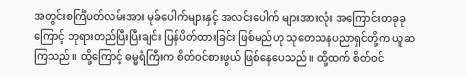အတွင်းစင်္ကြံပတ်လမ်းအား မုခ်ပေါက်များနှင့် အလင်းပေါက် များအားလုံး အကြောင်းတခုခုကြောင့် ဘုရားတည်ပြီးပြီးချင်း ပြန်ပိတ်ထားခြင်း ဖြစ်မည်ဟု သုတေသနပညာရှင်တို့က ယူဆကြသည်။ ထို့ကြောင့် ဓမ္မရံကြီးက စိတ်ဝင်စားဖွယ် ဖြစ်နေပေသည်။ ထို့ထက် စိတ်ဝင်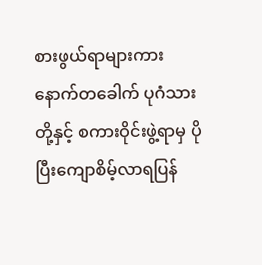စားဖွယ်ရာများကား နောက်တခေါက် ပုဂံသားတို့နှင့် စကားဝိုင်းဖွဲ့ရာမှ ပိုပြီးကျောစိမ့်လာရပြန်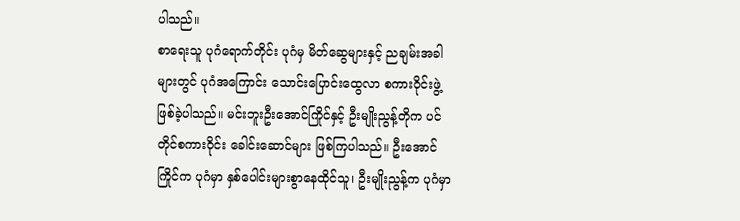ပါသည်။
စာရေးသူ ပုဂံရောက်တိုင်း ပုဂံမှ မိတ်ဆွေများနှင့် ညချမ်းအခါများတွင် ပုဂံအကြောင်း သောင်းပြောင်းထွေလာ စကားဝိုင်းဖွဲ့ ဖြစ်ခဲ့ပါသည်။ မင်းဘူးဦးအောင်ကြိုင်နှင့် ဦးမျိုးညွန့်တိုက ပင်တိုင်စကားဝိုင်း ခေါင်းဆောင်များ ဖြစ်ကြပါသည်။ ဦးအောင်ကြိုင်က ပုဂံမှာ နှစ်ပေါင်းများစွာနေထိုင်သူ၊ ဦးမျိုးညွန့်က ပုဂံမှာ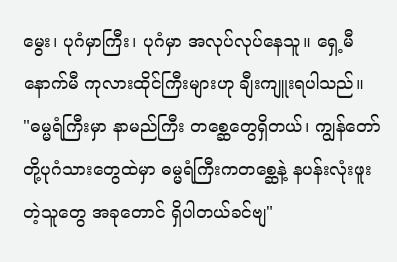မွေး၊ ပုဂံမှာကြီး၊ ပုဂံမှာ အလုပ်လုပ်နေသူ။ ရှေ့မီနောက်မီ ကုလားထိုင်ကြီးများဟု ချီးကျူးရပါသည်။
"ဓမ္မရံကြီးမှာ နာမည်ကြီး တစ္ဆေတွေရှိတယ်၊ ကျွန်တော်တို့ပုဂံသားတွေထဲမှာ ဓမ္မရံကြီးကတစ္ဆေနဲ့ နပန်းလုံးဖူးတဲ့သူတွေ အခုတောင် ရှိပါတယ်ခင်ဗျ"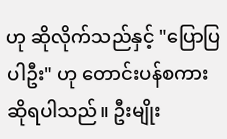ဟု ဆိုလိုက်သည်နှင့် "ပြောပြပါဦး" ဟု တောင်းပန်စကား ဆိုရပါသည်။ ဦးမျိုး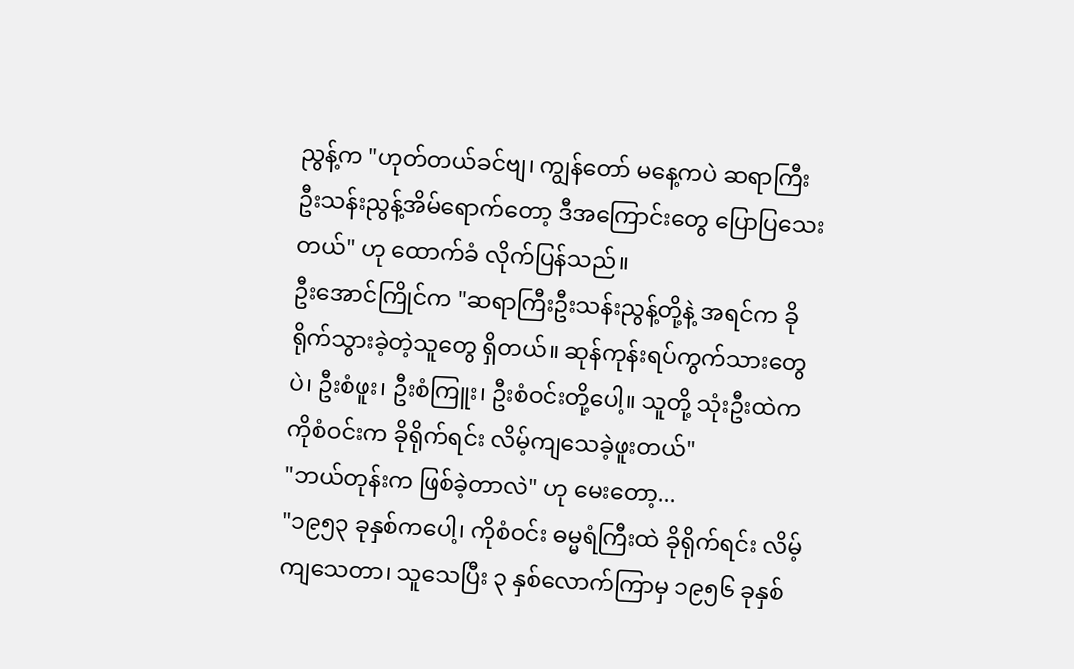ညွန့်က "ဟုတ်တယ်ခင်ဗျ၊ ကျွန်တော် မနေ့ကပဲ ဆရာကြီး ဦးသန်းညွန့်အိမ်ရောက်တော့ ဒီအကြောင်းတွေ ပြောပြသေးတယ်" ဟု ထောက်ခံ လိုက်ပြန်သည်။
ဦးအောင်ကြိုင်က "ဆရာကြီးဦးသန်းညွန့်တို့နဲ့ အရင်က ခိုရိုက်သွားခဲ့တဲ့သူတွေ ရှိတယ်။ ဆုန်ကုန်းရပ်ကွက်သားတွေပဲ၊ ဦးစံဖူး၊ ဦးစံကြူး၊ ဦးစံဝင်းတို့ပေါ့။ သူတို့ သုံးဦးထဲက ကိုစံဝင်းက ခိုရိုက်ရင်း လိမ့်ကျသေခဲ့ဖူးတယ်"
"ဘယ်တုန်းက ဖြစ်ခဲ့တာလဲ" ဟု မေးတော့...
"၁၉၅၃ ခုနှစ်ကပေါ့၊ ကိုစံဝင်း ဓမ္မရံကြီးထဲ ခိုရိုက်ရင်း လိမ့်ကျသေတာ၊ သူသေပြီး ၃ နှစ်လောက်ကြာမှ ၁၉၅၆ ခုနှစ်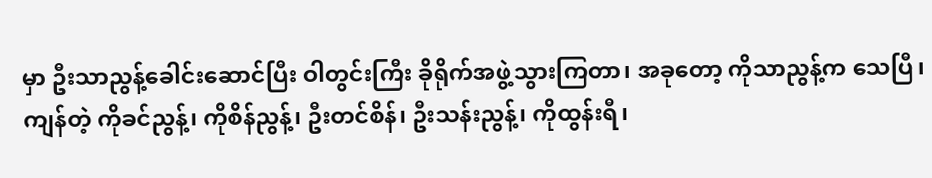မှာ ဦးသာညွန့်ခေါင်းဆောင်ပြီး ဝါတွင်းကြီး ခိုရိုက်အဖွဲ့သွားကြတာ၊ အခုတော့ ကိုသာညွန့်က သေပြီ၊ ကျန်တဲ့ ကိုခင်ညွန့်၊ ကိုစိန်ညွန့်၊ ဦးတင်စိန်၊ ဦးသန်းညွန့်၊ ကိုထွန်းရီ၊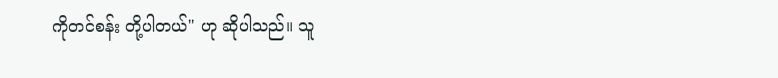ကိုတင်စန်း တို့ပါတယ်" ဟု ဆိုပါသည်။ သူ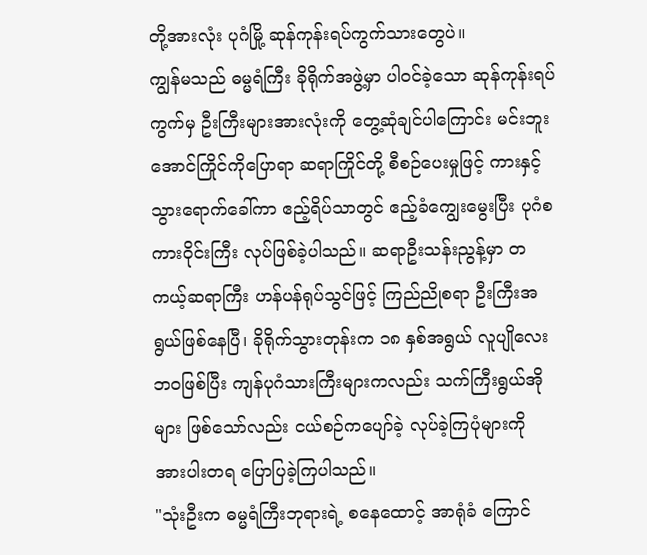တို့အားလုံး ပုဂံမြို့ ဆုန်ကုန်းရပ်ကွက်သားတွေပဲ။
ကျွန်မသည် ဓမ္မရံကြီး ခိုရိုက်အဖွဲ့မှာ ပါဝင်ခဲ့သော ဆုန်ကုန်းရပ်ကွက်မှ ဦးကြီးများအားလုံးကို တွေ့ဆုံချင်ပါကြောင်း မင်းဘူးအောင်ကြိုင်ကိုပြောရာ ဆရာကြိုင်တို့ စီစဉ်ပေးမှုဖြင့် ကားနှင့်သွားရောက်ခေါ်ကာ ဧည့်ရိပ်သာတွင် ဧည့်ခံကျွေးမွေးပြီး ပုဂံစကားဝိုင်းကြီး လုပ်ဖြစ်ခဲ့ပါသည်။ ဆရာဦးသန်းညွန့်မှာ တကယ့်ဆရာကြီး ဟန်ပန်ရုပ်သွင်ဖြင့် ကြည်ညိုစရာ ဦးကြီးအရွယ်ဖြစ်နေပြီ၊ ခိုရိုက်သွားတုန်းက ၁၈ နှစ်အရွယ် လူပျိုလေး ဘဝဖြစ်ပြီး ကျန်ပုဂံသားကြီးများကလည်း သက်ကြီးရွယ်အိုများ ဖြစ်သော်လည်း ငယ်စဉ်ကပျော်ခဲ့ လုပ်ခဲ့ကြပုံများကို အားပါးတရ ပြောပြခဲ့ကြပါသည်။
"သုံးဦးက ဓမ္မရံကြီးဘုရားရဲ့ စနေထောင့် အာရုံခံ ကြောင်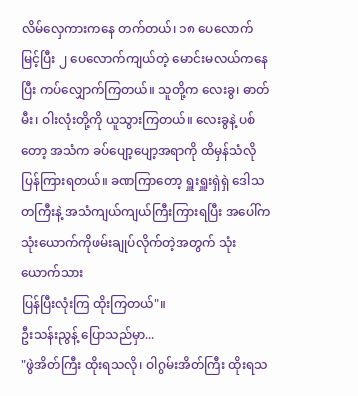လိမ်လှေကားကနေ တက်တယ်၊ ၁၈ ပေလောက်မြင့်ပြီး ၂ ပေလောက်ကျယ်တဲ့ မောင်းမလယ်ကနေပြီး ကပ်လျှောက်ကြတယ်။ သူတို့က လေးခွ၊ ဓာတ်မီး၊ ဝါးလုံးတို့ကို ယူသွားကြတယ်။ လေးခွနဲ့ ပစ်တော့ အသံက ခပ်ပျော့ပျော့အရာကို ထိမှန်သံလို ပြန်ကြားရတယ်။ ခဏကြာတော့ ရှူးရှူးရှဲရှဲ ဒေါသတကြီးနဲ့ အသံကျယ်ကျယ်ကြီးကြားရပြီး အပေါ်က သုံးယောက်ကိုဖမ်းချုပ်လိုက်တဲ့အတွက် သုံးယောက်သား
ပြန်ပြီးလုံးကြ ထိုးကြတယ်"။
ဦးသန်းညွန့် ပြောသည်မှာ...
"ဖွဲအိတ်ကြီး ထိုးရသလို၊ ဝါဂွမ်းအိတ်ကြီး ထိုးရသ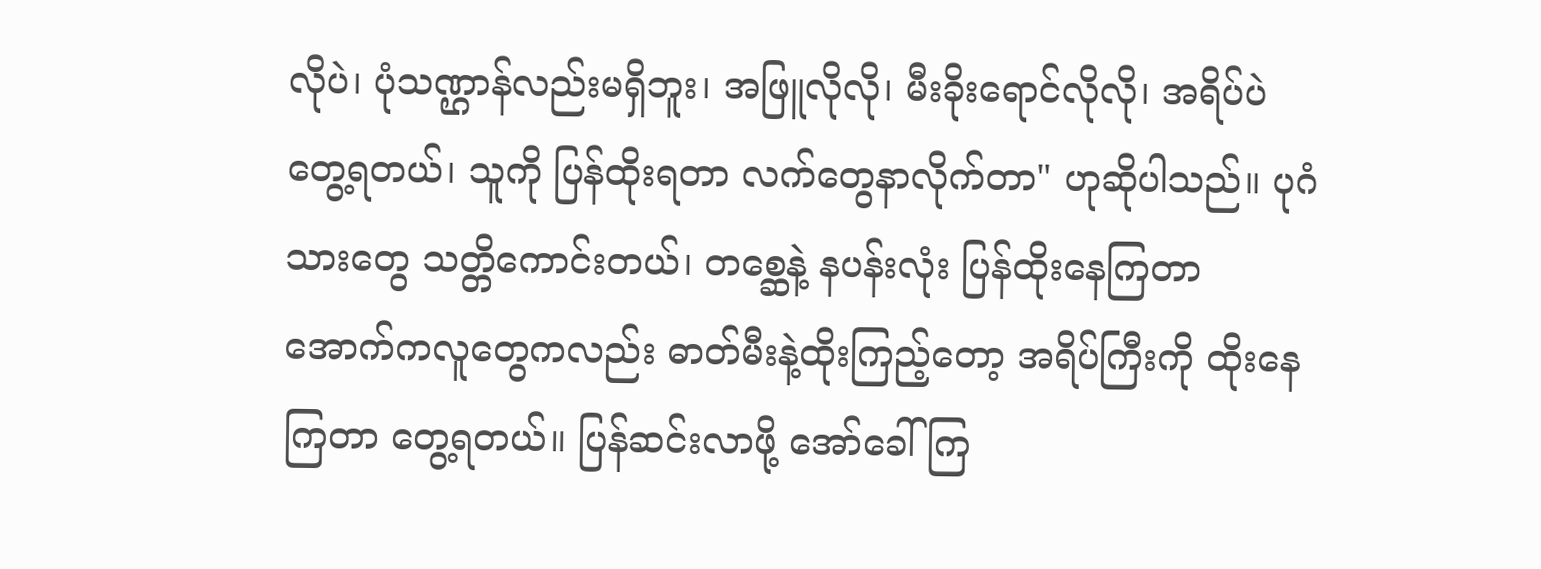လိုပဲ၊ ပုံသဏ္ဌာန်လည်းမရှိဘူး၊ အဖြူလိုလို၊ မီးခိုးရောင်လိုလို၊ အရိပ်ပဲ တွေ့ရတယ်၊ သူကို ပြန်ထိုးရတာ လက်တွေနာလိုက်တာ" ဟုဆိုပါသည်။ ပုဂံသားတွေ သတ္တိကောင်းတယ်၊ တစ္ဆေနဲ့ နပန်းလုံး ပြန်ထိုးနေကြတာ အောက်ကလူတွေကလည်း ဓာတ်မီးနဲ့ထိုးကြည့်တော့ အရိပ်ကြီးကို ထိုးနေကြတာ တွေ့ရတယ်။ ပြန်ဆင်းလာဖို့ အော်ခေါ်ကြ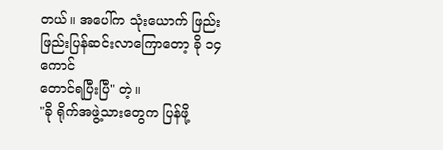တယ်။ အပေါ်က သုံးယောက် ဖြည်းဖြည်းပြန်ဆင်းလာကြောတော့ ခို ၁၄ ကောင်
တောင်ရပြီးပြီ" တဲ့။
"ခို ရိုက်အဖွဲ့သားတွေက ပြန်ဖို့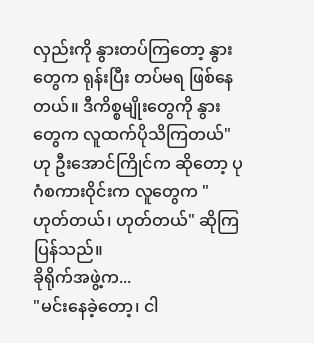လှည်းကို နွားတပ်ကြတော့ နွားတွေက ရုန်းပြီး တပ်မရ ဖြစ်နေတယ်။ ဒီကိစ္စမျိုးတွေကို နွားတွေက လူထက်ပိုသိကြတယ်" ဟု ဦးအောင်ကြိုင်က ဆိုတော့ ပုဂံစကားဝိုင်းက လူတွေက "ဟုတ်တယ်၊ ဟုတ်တယ်" ဆိုကြပြန်သည်။
ခိုရိုက်အဖွဲ့က...
"မင်းနေခဲ့တော့၊ ငါ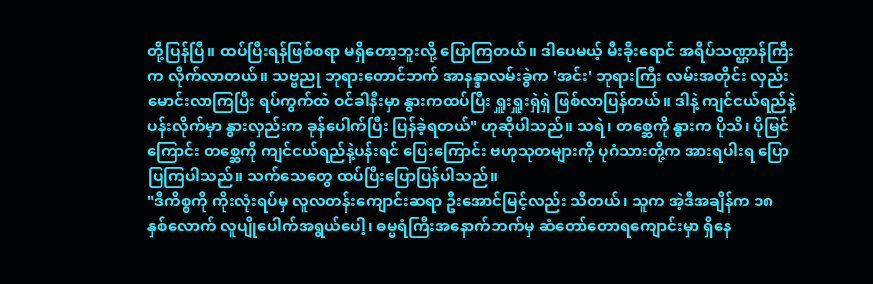တို့ပြန်ပြီ။ ထပ်ပြီးရန်ဖြစ်စရာ မရှိတော့ဘူးလို့ ပြောကြတယ်။ ဒါပေမယ့် မီးခိုးရောင် အရိပ်သဏ္ဌာန်ကြီးက လိုက်လာတယ်။ သဗ္ဗညု ဘုရားတောင်ဘက် အာနန္ဒာလမ်းခွဲက 'အင်း' ဘုရားကြီး လမ်းအတိုင်း လှည်းမောင်းလာကြပြီး ရပ်ကွက်ထဲ ဝင်ခါနီးမှာ နွားကထပ်ပြီး ရှူးရှူးရှဲရှဲ ဖြစ်လာပြန်တယ်။ ဒါနဲ့ ကျင်ငယ်ရည်နဲ့ ပန်းလိုက်မှာ နွားလှည်းက ခုန်ပေါက်ပြီး ပြန်ခဲ့ရတယ်" ဟုဆိုပါသည်။ သရဲ၊ တစ္ဆေကို နွားက ပိုသိ၊ ပိုမြင်ကြောင်း တစ္ဆေကို ကျင်ငယ်ရည်နဲ့ပန်းရင် ပြေးကြောင်း ဗဟုသုတများကို ပုဂံသားတို့က အားရပါးရ ပြောပြကြပါသည်။ သက်သေတွေ ထပ်ပြီးပြောပြန်ပါသည်။
"ဒီကိစ္စကို ကိုးလုံးရပ်မှ လူလတန်းကျောင်းဆရာ ဦးအောင်မြင့်လည်း သိတယ်၊ သူက အဲ့ဒီအချိန်က ၁၈ နှစ်လောက် လူပျိုပေါက်အရွယ်ပေါ့၊ ဓမ္မရံကြီးအနောက်ဘက်မှ ဆံတော်တောရကျောင်းမှာ ရှိနေ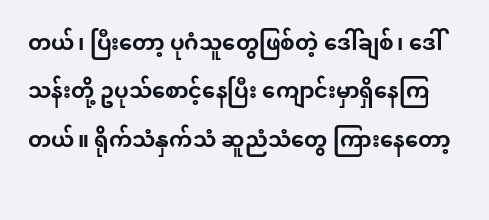တယ်၊ ပြီးတော့ ပုဂံသူတွေဖြစ်တဲ့ ဒေါ်ချစ်၊ ဒေါ်သန်းတို့ ဥပုသ်စောင့်နေပြီး ကျောင်းမှာရှိနေကြတယ်။ ရိုက်သံနှက်သံ ဆူညံသံတွေ ကြားနေတော့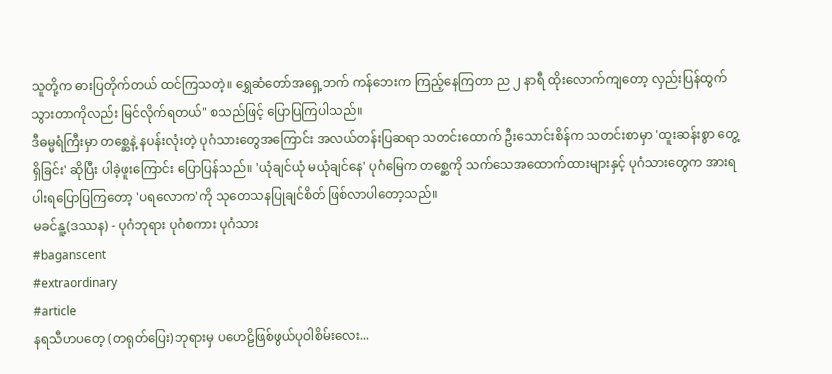သူတို့က ဓားပြတိုက်တယ် ထင်ကြသတဲ့။ ရွှေဆံတော်အရှေ့ဘက် ကန်ဘေးက ကြည့်နေကြတာ ည ၂ နာရီ ထိုးလောက်ကျတော့ လှည်းပြန်ထွက်သွားတာကိုလည်း မြင်လိုက်ရတယ်" စသည်ဖြင့် ပြောပြကြပါသည်။
ဒီဓမ္မရံကြီးမှာ တစ္ဆေနဲ့ နပန်းလုံးတဲ့ ပုဂံသားတွေအကြောင်း အလယ်တန်းပြဆရာ သတင်းထောက် ဦးသောင်းစိန်က သတင်းစာမှာ 'ထူးဆန်းစွာ တွေ့ရှိခြင်း' ဆိုပြီး ပါခဲ့ဖူးကြောင်း ပြောပြန်သည်။ 'ယုံချင်ယုံ မယုံချင်နေ' ပုဂံမြေက တစ္ဆေကို သက်သေအထောက်ထားများနှင့် ပုဂံသားတွေက အားရပါးရပြောပြကြတော့ 'ပရလောက'ကို သုတေသနပြုချင်စိတ် ဖြစ်လာပါတော့သည်။
မခင်နူ့(ဒဿန) - ပုဂံဘုရား ပုဂံစကား ပုဂံသား
#baganscent
#extraordinary
#article
နရသီဟပတေ့ (တရုတ်ပြေး)ဘုရားမှ ပဟေဠိဖြစ်ဖွယ်ပုဝါစိမ်းလေး...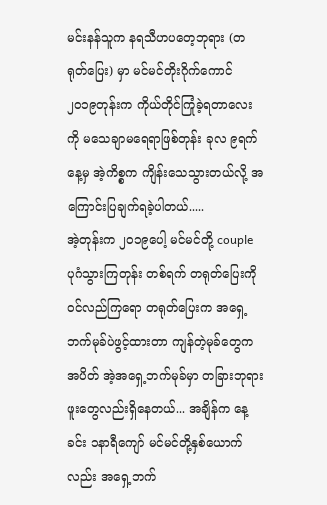မင်းနန်သူက နရသီဟပတေ့ဘုရား (တရုတ်ပြေး) မှာ မင်မင်တိုးဂိုက်ကောင် ၂၀၁၉တုန်းက ကိုယ်တိုင်ကြုံခဲ့ရတာလေးကို မသေချာမရေရာဖြစ်တုန်း ခုလ ၉ရက်နေ့မှ အဲ့ကိစ္စက ကျိန်းသေသွားတယ်လို့ အကြောင်းပြချက်ရခဲ့ပါတယ်.....
အဲ့တုန်းက ၂၀၁၉ပေါ့ မင်မင်တို့ couple ပုဂံသွားကြတုန်း တစ်ရက် တရုတ်ပြေးကိုဝင်လည်ကြရော တရုတ်ပြေးက အရှေ့ဘက်မုခ်ပဲဖွင့်ထားတာ ကျန်တဲ့မုခ်တွေကအပိတ် အဲ့အရှေ့ဘက်မုခ်မှာ တခြားဘုရားဖူးတွေလည်းရှိနေတယ်... အချိန်က နေ့ခင်း ၁နာရီကျော် မင်မင်တို့နှစ်ယောက်လည်း အရှေ့ဘက်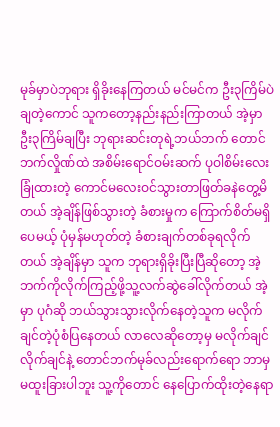မုခ်မှာပဲဘုရား ရှိခိုးနေကြတယ် မင်မင်က ဦး၃ကြိမ်ပဲချတဲ့ကောင် သူကတော့နည်းနည်းကြာတယ် အဲ့မှာဦး၃ကြိမ်ချပြီး ဘုရားဆင်းတုရဲ့ဘယ်ဘက် တောင်ဘက်လှိုဏ်ထဲ အစိမ်းရောင်ဝမ်းဆက် ပုဝါစိမ်းလေးခြုံထားတဲ့ ကောင်မလေးဝင်သွားတာဖြတ်ခနဲတွေ့မိတယ် အဲ့ချိန်ဖြစ်သွားတဲ့ ခံစားမှုက ကြောက်စိတ်မရှိပေမယ့် ပုံမှန်မဟုတ်တဲ့ ခံစားချက်တစ်ခုရလိုက်တယ် အဲ့ချိန်မှာ သူက ဘုရားရှိခိုးပြီးပြီဆိုတော့ အဲ့ဘက်ကိုလိုက်ကြည့်ဖို့သူ့လက်ဆွဲခေါ်လိုက်တယ် အဲ့မှာ ပုဂံဆို ဘယ်သွားသွားလိုက်နေတဲ့သူက မလိုက်ချင်တဲ့ပုံစံပြနေတယ် လာလေဆိုတော့မှ မလိုက်ချင်လိုက်ချင်နဲ့ တောင်ဘက်မုခ်လည်းရောက်ရော ဘာမှမထူးခြားပါဘူး သူ့ကိုတောင် နေပြောက်ထိုးတဲ့နေရာ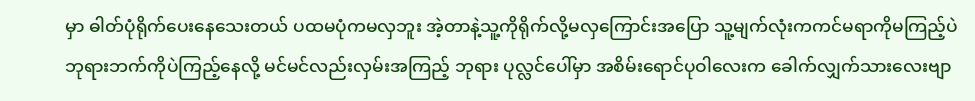မှာ ဓါတ်ပုံရိုက်ပေးနေသေးတယ် ပထမပုံကမလှဘူး အဲ့တာနဲ့သူ့ကိုရိုက်လို့မလှကြောင်းအပြော သူ့မျက်လုံးကကင်မရာကိုမကြည့်ပဲ ဘုရားဘက်ကိုပဲကြည့်နေလို့ မင်မင်လည်းလှမ်းအကြည့် ဘုရား ပုလ္လင်ပေါ်မှာ အစိမ်းရောင်ပုဝါလေးက ခေါက်လျှက်သားလေးဗျာ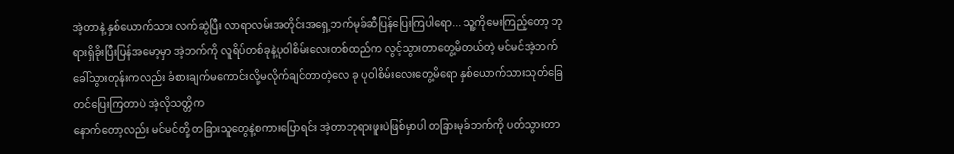အဲ့တာနဲ့ နှစ်ယောက်သား လက်ဆွဲပြီး လာရာလမ်းအတိုင်းအရှေ့ဘက်မုခ်ဆီပြန်ပြေးကြပါရော... သူ့ကိုမေးကြည့်တော့ ဘုရားရှိခိုးပြီးပြန်အမော့မှာ အဲ့ဘက်ကို လူရိပ်တစ်ခုနဲ့ပုဝါစိမ်းလေးတစ်ထည်က လွင့်သွားတာတွေ့မိတယ်တဲ့ မင်မင်အဲ့ဘက်ခေါ်သွားတုန်းကလည်း ခံစားချက်မကောင်းလို့မလိုက်ချင်တာတဲ့လေ ခု ပုဝါစိမ်းလေးတွေ့မိရော နှစ်ယောက်သားသုတ်ခြေတင်ပြေးကြတာပဲ အဲ့လိုသတ္တိက
နောက်တော့လည်း မင်မင်တို့ တခြားသူတွေနဲ့စကားပြောရင်း အဲ့တာဘုရားဖူးပဲဖြစ်မှာပါ တခြားမုခ်ဘက်ကို ပတ်သွားတာ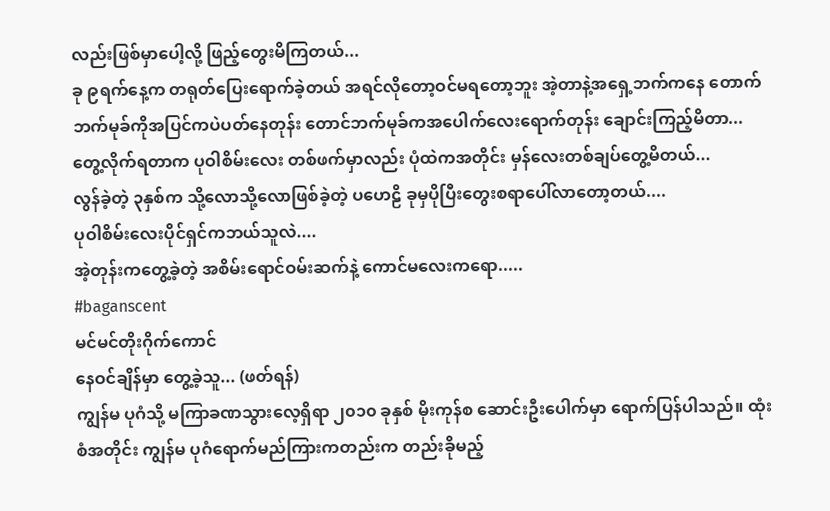လည်းဖြစ်မှာပေါ့လို့ ဖြည့်တွေးမိကြတယ်...
ခု ၉ရက်နေ့က တရုတ်ပြေးရောက်ခဲ့တယ် အရင်လိုတော့ဝင်မရတော့ဘူး အဲ့တာနဲ့အရှေ့ဘက်ကနေ တောက်ဘက်မုခ်ကိုအပြင်ကပဲပတ်နေတုန်း တောင်ဘက်မုခ်ကအပေါက်လေးရောက်တုန်း ချောင်းကြည့်မိတာ...တွေ့လိုက်ရတာက ပုဝါစိမ်းလေး တစ်ဖက်မှာလည်း ပုံထဲကအတိုင်း မှန်လေးတစ်ချပ်တွေ့မိတယ်...
လွန်ခဲ့တဲ့ ၃နှစ်က သို့လောသို့လောဖြစ်ခဲ့တဲ့ ပဟေဠိ ခုမှပိုပြီးတွေးစရာပေါ်လာတော့တယ်....
ပုဝါစိမ်းလေးပိုင်ရှင်ကဘယ်သူလဲ....
အဲ့တုန်းကတွေ့ခဲ့တဲ့ အစိမ်းရောင်ဝမ်းဆက်နဲ့ ကောင်မလေးကရော.....
#baganscent
မင်မင်တိုးဂိုက်ကောင်
နေဝင်ချိန်မှာ တွေ့ခဲ့သူ... (ဖတ်ရန်)
ကျွန်မ ပုဂံသို့ မကြာခဏသွားလေ့ရှိရာ ၂၀၁၀ ခုနှစ် မိုးကုန်စ ဆောင်းဦးပေါက်မှာ ရောက်ပြန်ပါသည်။ ထုံးစံအတိုင်း ကျွန်မ ပုဂံရောက်မည်ကြားကတည်းက တည်းခိုမည့်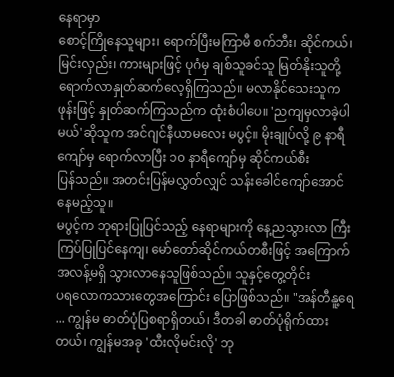နေရာမှာ
စောင့်ကြိုနေသူများ၊ ရောက်ပြီးမကြာမီ စက်ဘီး၊ ဆိုင်ကယ်၊ မြင်းလှည်း၊ ကားများဖြင့် ပုဂံမှ ချစ်သူခင်သူ မြတ်နိုးသူတို့ ရောက်လာနှုတ်ဆက်လေ့ရှိကြသည်။ မလာနိုင်သေးသူက
ဖုန်းဖြင့် နှုတ်ဆက်ကြသည်က ထုံးစံပါပေ။ 'ညကျမှလာခဲ့ပါမယ်'ဆိုသူက အင်ဂျင်နီယာမလေး မပွင့်။ မိုးချုပ်လို့ ၉ နာရီကျော်မှ ရောက်လာပြီး ၁၀ နာရီကျော်မှ ဆိုင်ကယ်စီး
ပြန်သည်။ အတင်းပြန်မလွှတ်လျှင် သန်းခေါင်ကျော်အောင် နေမည့်သူ။
မပွင့်က ဘုရားပြုပြင်သည့် နေရာများကို နေ့ညသွားလာ ကြီးကြပ်ပြုပြင်နေကျ၊ မော်တော်ဆိုင်ကယ်တစီးဖြင့် အကြောက်အလန့်မရှိ သွားလာနေသူဖြစ်သည်။ သူနှင့်တွေ့တိုင်း
ပရလောကသားတွေအကြောင်း ပြောဖြစ်သည်။ "အန်တီနူ့ရေ ... ကျွန်မ ဓာတ်ပုံပြစရာရှိတယ်၊ ဒီတခါ ဓာတ်ပုံရိုက်ထားတယ်၊ ကျွန်မအခု 'ထီးလိုမင်းလို' ဘု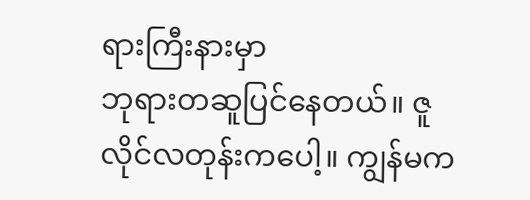ရားကြီးနားမှာ
ဘုရားတဆူပြင်နေတယ်။ ဇူလိုင်လတုန်းကပေါ့။ ကျွန်မက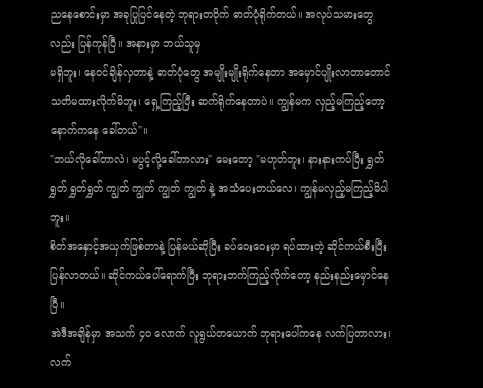ညနေစောင်းမှာ အခုပြုပြင်နေတဲ့ ဘုရားတဝိုက် ဓာတ်ပုံရိုက်တယ်။ အလုပ်သမားတွေလည်း ပြန်ကုန်ပြီ။ အနားမှာ ဘယ်သူမှ
မရှိဘူး၊ နေဝင်ချိန်လှတာနဲ့ ဓာတ်ပုံတွေ အမျိုးမျိုးရိုက်နေတာ အမှောင်ပျိုးလာတာတောင် သတိမထားလိုက်မိဘူး၊ ရှေ့ကြည့်ပြီး ဆက်ရိုက်နေတာပဲ။ ကျွန်မက လှည့်မကြည့်တော့
နောက်ကနေ ခေါ်တယ်"။
"ဘယ်လိုခေါ်တာလဲ၊ မပွင့်လို့ခေါ်တာလား" မေးတော့ "မဟုတ်ဘူး၊ နားနားကပ်ပြီး ရွှတ်ရွှတ် ရွှတ်ရွှတ် ကျွတ် ကျွတ် ကျွတ် ကျွတ် နဲ့ အသံပေးတယ်လေ၊ ကျွန်မလှည့်မကြည့်မိပါဘူး။
စိတ်အနှောင့်အယှက်ဖြစ်တာနဲ့ ပြန်မယ်ဆိုပြီး ခပ်ဝေးဝေးမှာ ရပ်ထားတဲ့ ဆိုင်ကယ်စီးပြီး ပြန်လာတယ်။ ဆိုင်ကယ်ပေါ်ရောက်ပြီး ဘုရားဘက်ကြည့်လိုက်တော့ နည်းနည်းမှောင်နေပြီ။
အဲဒီအချိန်မှာ အသက် ၄၀ လောက် လူရွယ်တယောက် ဘုရားပေါ်ကနေ လက်ပြတာလား၊ လက်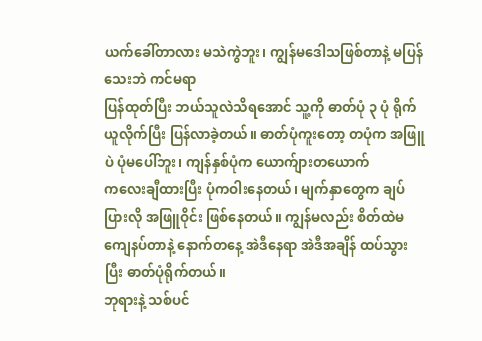ယက်ခေါ်တာလား မသဲကွဲဘူး၊ ကျွန်မဒေါသဖြစ်တာနဲ့ မပြန်သေးဘဲ ကင်မရာ
ပြန်ထုတ်ပြီး ဘယ်သူလဲသိရအောင် သူ့ကို ဓာတ်ပုံ ၃ ပုံ ရိုက်ယူလိုက်ပြီး ပြန်လာခဲ့တယ်။ ဓာတ်ပုံကူးတော့ တပုံက အဖြူပဲ ပုံမပေါ်ဘူး၊ ကျန်နှစ်ပုံက ယောက်ျားတယောက်
ကလေးချီထားပြီး ပုံကဝါးနေတယ်၊ မျက်နှာတွေက ချပ်ပြားလို အဖြူဝိုင်း ဖြစ်နေတယ်။ ကျွန်မလည်း စိတ်ထဲမကျေနပ်တာနဲ့ နောက်တနေ့ အဲဒီနေရာ အဲဒီအချိန် ထပ်သွားပြီး ဓာတ်ပုံရိုက်တယ်။
ဘုရားနဲ့ သစ်ပင်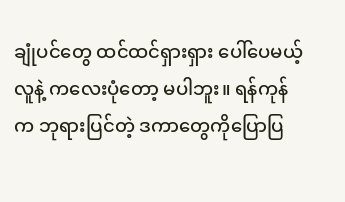ချုံပင်တွေ ထင်ထင်ရှားရှား ပေါ်ပေမယ့် လူနဲ့ ကလေးပုံတော့ မပါဘူး။ ရန်ကုန်က ဘုရားပြင်တဲ့ ဒကာတွေကိုပြောပြ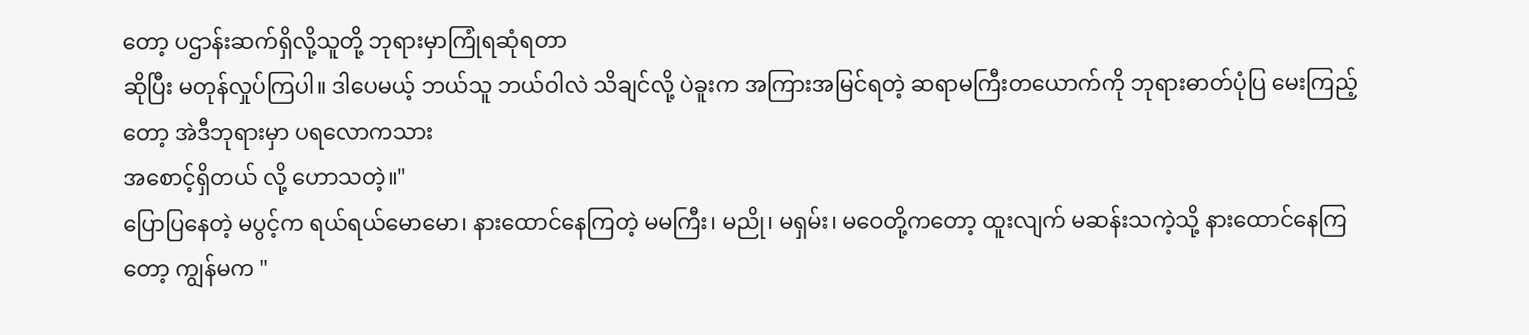တော့ ပဌာန်းဆက်ရှိလို့သူတို့ ဘုရားမှာကြုံရဆုံရတာ
ဆိုပြီး မတုန်လှုပ်ကြပါ။ ဒါပေမယ့် ဘယ်သူ ဘယ်ဝါလဲ သိချင်လို့ ပဲခူးက အကြားအမြင်ရတဲ့ ဆရာမကြီးတယောက်ကို ဘုရားဓာတ်ပုံပြ မေးကြည့်တော့ အဲဒီဘုရားမှာ ပရလောကသား
အစောင့်ရှိတယ် လို့ ဟောသတဲ့။"
ပြောပြနေတဲ့ မပွင့်က ရယ်ရယ်မောမော၊ နားထောင်နေကြတဲ့ မမကြီး၊ မညို၊ မရှမ်း၊ မဝေတို့ကတော့ ထူးလျက် မဆန်းသကဲ့သို့ နားထောင်နေကြတော့ ကျွန်မက "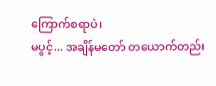ကြောက်စရာပဲ၊
မပွင့်... အချိန်မတော် တယောက်တည်း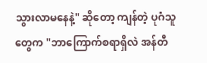သွားလာမနေနဲ့" ဆိုတော့ ကျန်တဲ့ ပုဂံသူတွေက "ဘာကြောက်စရာရှိလဲ အန်တီ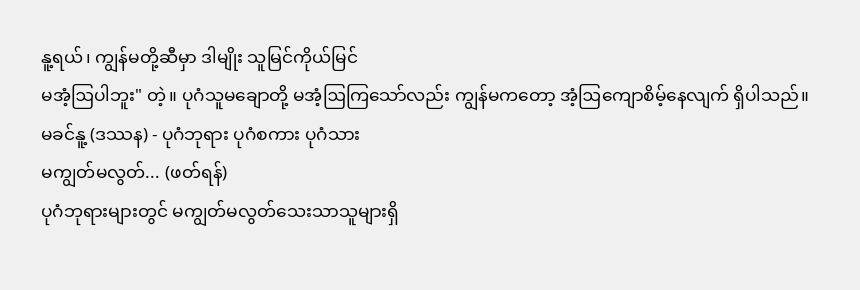နူ့ရယ်၊ ကျွန်မတို့ဆီမှာ ဒါမျိုး သူမြင်ကိုယ်မြင်
မအံ့ဩပါဘူး" တဲ့။ ပုဂံသူမချောတို့ မအံ့ဩကြသော်လည်း ကျွန်မကတော့ အံ့ဩကျောစိမ့်နေလျက် ရှိပါသည်။
မခင်နူ့ (ဒဿန) - ပုဂံဘုရား ပုဂံစကား ပုဂံသား
မကျွတ်မလွတ်... (ဖတ်ရန်)
ပုဂံဘုရားများတွင် မကျွတ်မလွတ်သေးသာသူများရှိ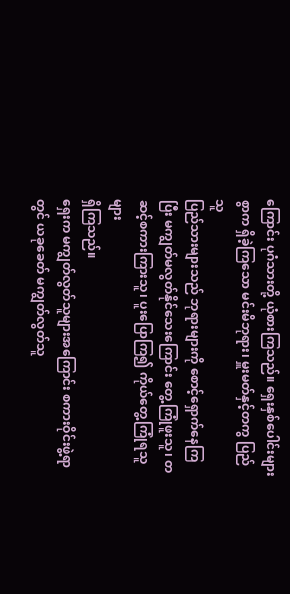ကြောင်း ပုဂံသားတို့ ယုံစားကြသည်။ ရှေးနှစ်ပေါင်းများစွာက ရှိခဲ့ကြသော မင်းမိဘုရား၊ မှူးမတ်နှင့်တကွ ပြည်သူ
ပြည်သားများသည် ဘုရားများကို စောင့်ရှောက်နေကြပြီး မကျွတ်မလွတ်နိုင်သေးကြောင်း တွေ့ကြုံဖူးသူ၊ တဆင့်စကားကြားသူ၊ ပူးပြောကြ၍ ကိုယ်တွေ့ကြုံရသူများ
ရှိကြသည်။
ရှေးက မကျွတ်လွတ်သူများအကြောင်း စကားဝိုင်းဖွဲ့ရာတွင် ယခုခေတ် မကျွတ်လွတ်သူ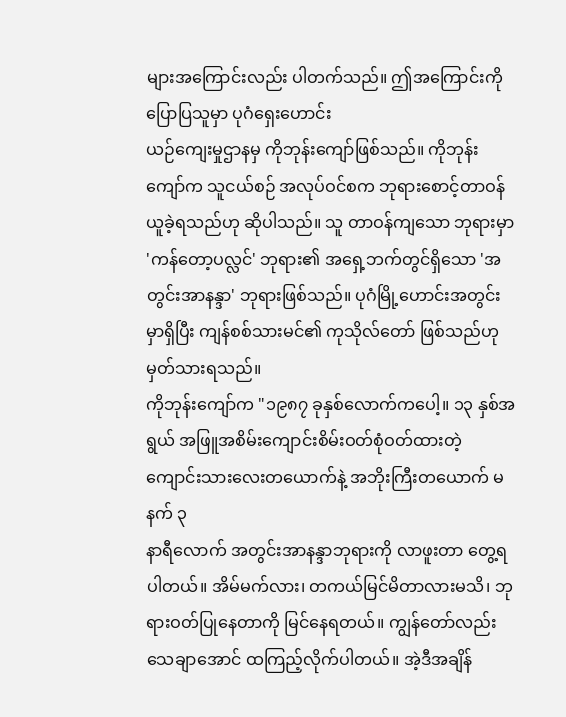များအကြောင်းလည်း ပါတက်သည်။ ဤအကြောင်းကိုပြောပြသူမှာ ပုဂံရှေးဟောင်း
ယဉ်ကျေးမှုဌာနမှ ကိုဘုန်းကျော်ဖြစ်သည်။ ကိုဘုန်းကျော်က သူငယ်စဉ် အလုပ်ဝင်စက ဘုရားစောင့်တာဝန် ယူခဲ့ရသည်ဟု ဆိုပါသည်။ သူ တာဝန်ကျသော ဘုရားမှာ
'ကန်တော့ပလ္လင်' ဘုရား၏ အရှေ့ဘက်တွင်ရှိသော 'အတွင်းအာနန္ဒာ' ဘုရားဖြစ်သည်။ ပုဂံမြို့ဟောင်းအတွင်းမှာရှိပြီး ကျန်စစ်သားမင်၏ ကုသိုလ်တော် ဖြစ်သည်ဟု
မှတ်သားရသည်။
ကိုဘုန်းကျော်က "၁၉၈၇ ခုနှစ်လောက်ကပေါ့။ ၁၃ နှစ်အရွယ် အဖြူအစိမ်းကျောင်းစိမ်းဝတ်စုံဝတ်ထားတဲ့ ကျောင်းသားလေးတယောက်နဲ့ အဘိုးကြီးတယောက် မနက် ၃
နာရီလောက် အတွင်းအာနန္ဒာဘုရားကို လာဖူးတာ တွေ့ရပါတယ်။ အိမ်မက်လား၊ တကယ်မြင်မိတာလားမသိ၊ ဘုရားဝတ်ပြုနေတာကို မြင်နေရတယ်။ ကျွန်တော်လည်း
သေချာအောင် ထကြည့်လိုက်ပါတယ်။ အဲ့ဒီအချိန်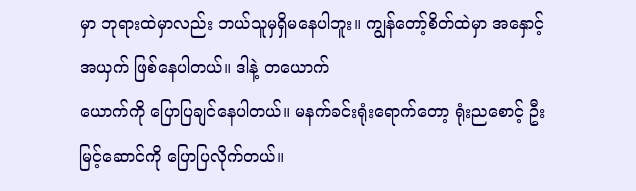မှာ ဘုရားထဲမှာလည်း ဘယ်သူမှရှိမနေပါဘူး။ ကျွန်တော့်စိတ်ထဲမှာ အနှောင့်အယှက် ဖြစ်နေပါတယ်။ ဒါနဲ့ တယောက်
ယောက်ကို ပြောပြချင်နေပါတယ်။ မနက်ခင်းရုံးရောက်တော့ ရုံးညစောင့် ဦးမြင့်ဆောင်ကို ပြောပြလိုက်တယ်။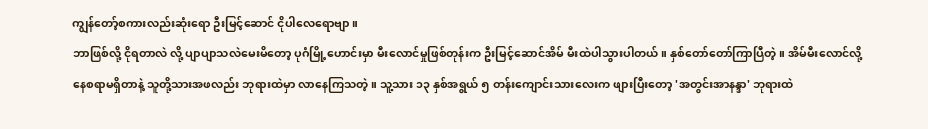ကျွန်တော့်စကားလည်းဆုံးရော ဦးမြင့်ဆောင် ငိုပါလေရောဗျာ။
ဘာဖြစ်လို့ ငိုရတာလဲ လို့ ပျာပျာသလဲမေးမိတော့ ပုဂံမြို့ဟောင်းမှာ မီးလောင်မှုဖြစ်တုန်းက ဦးမြင့်ဆောင်အိမ် မီးထဲပါသွားပါတယ်။ နှစ်တော်တော်ကြာပြီတဲ့။ အိမ်မီးလောင်လို့
နေစရာမရှိတာနဲ့ သူတို့သားအဖလည်း ဘုရားထဲမှာ လာနေကြသတဲ့။ သူ့သား ၁၃ နှစ်အရွယ် ၅ တန်းကျောင်းသားလေးက ဖျားပြီးတော့ 'အတွင်းအာနန္ဒာ' ဘုရားထဲ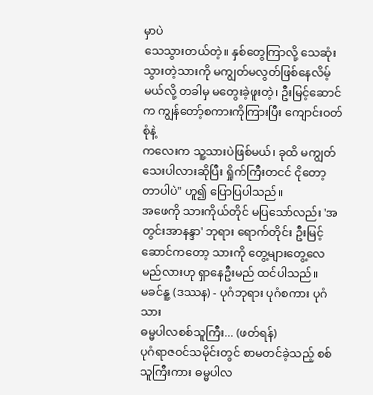မှာပဲ
သေသွားတယ်တဲ့။ နှစ်တွေကြာလို့ သေဆုံးသွားတဲ့သားကို မကျွတ်မလွတ်ဖြစ်နေလိမ့်မယ်လို့ တခါမှ မတွေးခဲ့ဖူးတဲ့၊ ဦးမြင့်ဆောင်က ကျွန်တော့်စကားကိုကြားပြီး ကျောင်းဝတ်စုံနဲ့
ကလေးက သူ့သားပဲဖြစ်မယ်၊ ခုထိ မကျွတ်သေးပါလားဆိုပြီး ရှိုက်ကြီးတငင် ငိုတော့တာပါပဲ" ဟူ၍ ပြောပြပါသည်။
အဖေကို သားကိုယ်တိုင် မပြသော်လည်း 'အတွင်းအာနန္ဒာ' ဘုရား ရောက်တိုင်း ဦးမြင့်ဆောင်ကတော့ သားကို တွေ့များတွေ့လေမည်လားဟု ရှာနေဦးမည် ထင်ပါသည်။
မခင်နူ့ (ဒဿန) - ပုဂံဘုရား ပုဂံစကား ပုဂံသား
ဓမ္မပါလစစ်သူကြီး... (ဖတ်ရန်)
ပုဂံရာဇဝင်သမိုင်းတွင် စာမတင်ခဲ့သည့် စစ်သူကြီးကား ဓမ္မပါလ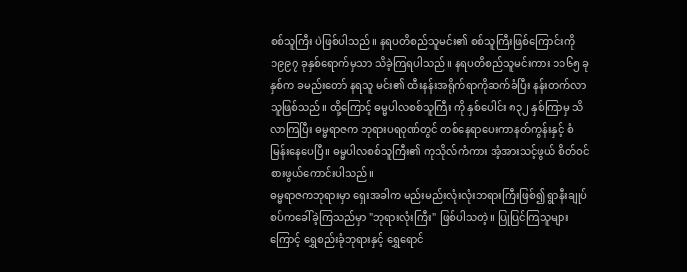စစ်သူကြီး ပဲဖြစ်ပါသည်။ နရပတိစည်သူမင်း၏ စစ်သူကြီးဖြစ်ကြောင်းကို ၁၉၉၇ ခုနှစ်ရောက်မှသာ သိခဲ့ကြရပါသည်။ နရပတိစည်သူမင်းကား ၁၁၆၅ ခုနှစ်က ခမည်းတော် နရသူ မင်း၏ ထီးနန်းအရိုက်ရာကိုဆက်ခံပြီး နန်းတက်လာသူဖြစ်သည်။ ထို့ကြောင့် ဓမ္မပါလစစ်သူကြီး ကို နှစ်ပေါင်း ၈၃၂ နှစ်ကြာမှ သိလာကြပြီး ဓမ္မရာဇက ဘုရားပရဝုဏ်တွင် တစ်နေရာပေးကာနတ်ကွန်းနှင့် စံမြန်းနေပေပြီ။ ဓမ္မပါလစစ်သူကြီး၏ ကုသိုလ်ကံကား အံ့အားသင့်ဖွယ် စိတ်ဝင်စားဖွယ်ကောင်းပါသည်။
ဓမ္မရာဇကဘုရားမှာ ရှေးအခါက မည်းမည်းလုံးလုံးဘရားကြီးဖြစ်၍ ရွာနီးချုပ်စပ်ကခေါ်ခဲ့ကြသည်မှာ "ဘုရားလုံးကြီး" ဖြစ်ပါသတဲ့။ ပြုပြင်ကြသူများကြောင့် ရွှေစည်းခုံဘုရားနှင့် ရွှေရောင်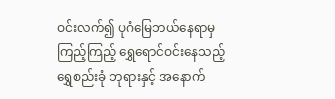ဝင်းလက်၍ ပုဂံမြေဘယ်နေရာမှ ကြည့်ကြည့် ရွှေရောင်ဝင်းနေသည့် ရွှေစည်းခုံ ဘုရားနှင့် အနောက်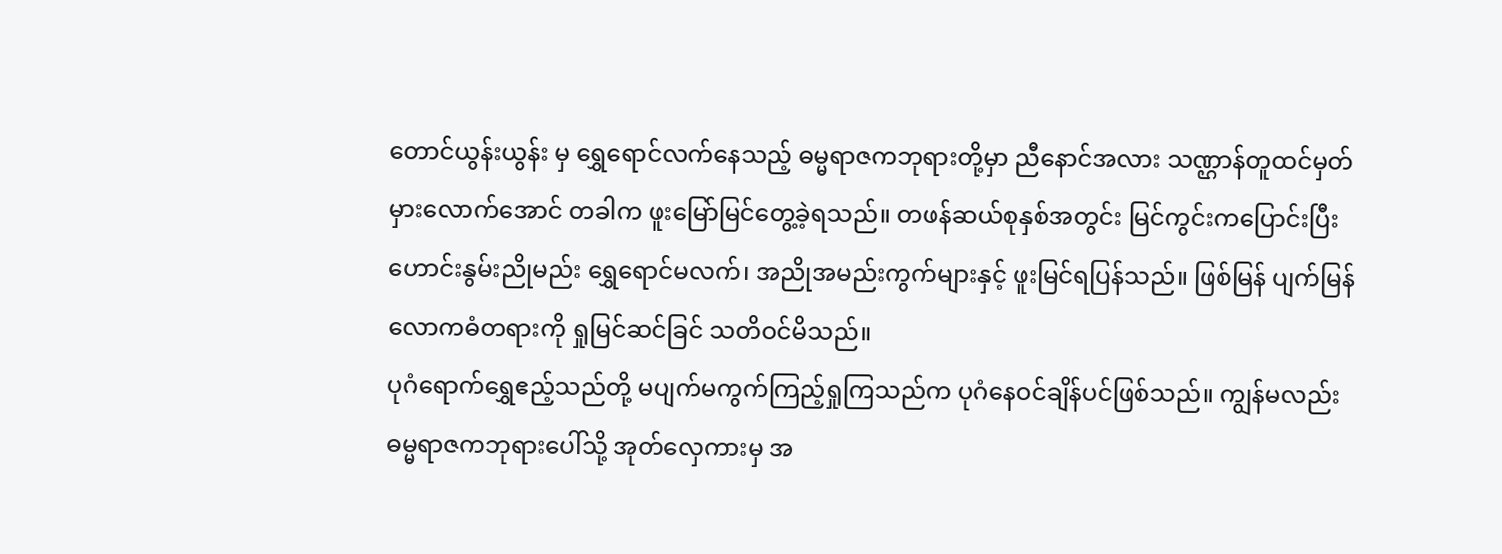တောင်ယွန်းယွန်း မှ ရွှေရောင်လက်နေသည့် ဓမ္မရာဇကဘုရားတို့မှာ ညီနောင်အလား သဏ္ဌာန်တူထင်မှတ်မှားလောက်အောင် တခါက ဖူးမြော်မြင်တွေ့ခဲ့ရသည်။ တဖန်ဆယ်စုနှစ်အတွင်း မြင်ကွင်းကပြောင်းပြီး ဟောင်းနွမ်းညိုမည်း ရွှေရောင်မလက်၊ အညိုအမည်းကွက်များနှင့် ဖူးမြင်ရပြန်သည်။ ဖြစ်မြန် ပျက်မြန်လောကဓံတရားကို ရှုမြင်ဆင်ခြင် သတိဝင်မိသည်။
ပုဂံရောက်ရွှေဧည့်သည်တို့ မပျက်မကွက်ကြည့်ရှုကြသည်က ပုဂံနေဝင်ချိန်ပင်ဖြစ်သည်။ ကျွန်မလည်း ဓမ္မရာဇကဘုရားပေါ်သို့ အုတ်လှေကားမှ အ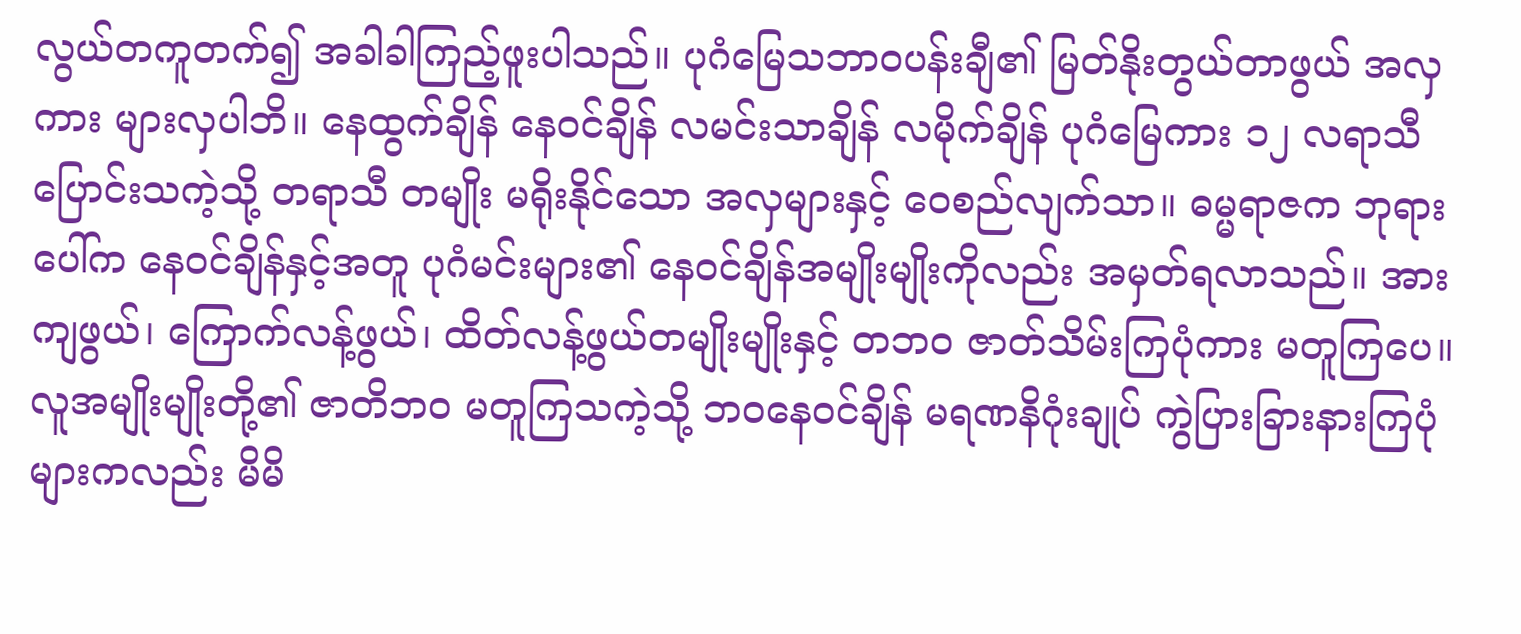လွယ်တကူတက်၍ အခါခါကြည့်ဖူးပါသည်။ ပုဂံမြေသဘာဝပန်းချီ၏ မြတ်နိုးတွယ်တာဖွယ် အလှကား များလှပါဘိ။ နေထွက်ချိန် နေဝင်ချိန် လမင်းသာချိန် လမိုက်ချိန် ပုဂံမြေကား ၁၂ လရာသီ ပြောင်းသကဲ့သို့ တရာသီ တမျိုး မရိုးနိုင်သော အလှများနှင့် ဝေစည်လျက်သာ။ ဓမ္မရာဇက ဘုရားပေါ်က နေဝင်ချိန်နှင့်အတူ ပုဂံမင်းများ၏ နေဝင်ချိန်အမျိုးမျိုးကိုလည်း အမှတ်ရလာသည်။ အားကျဖွယ်၊ ကြောက်လန့်ဖွယ်၊ ထိတ်လန့်ဖွယ်တမျိုးမျိုးနှင့် တဘဝ ဇာတ်သိမ်းကြပုံကား မတူကြပေ။ လူအမျိုးမျိုးတို့၏ ဇာတိဘဝ မတူကြသကဲ့သို့ ဘဝနေဝင်ချိန် မရဏနိဂုံးချုပ် ကွဲပြားခြားနားကြပုံများကလည်း မိမိ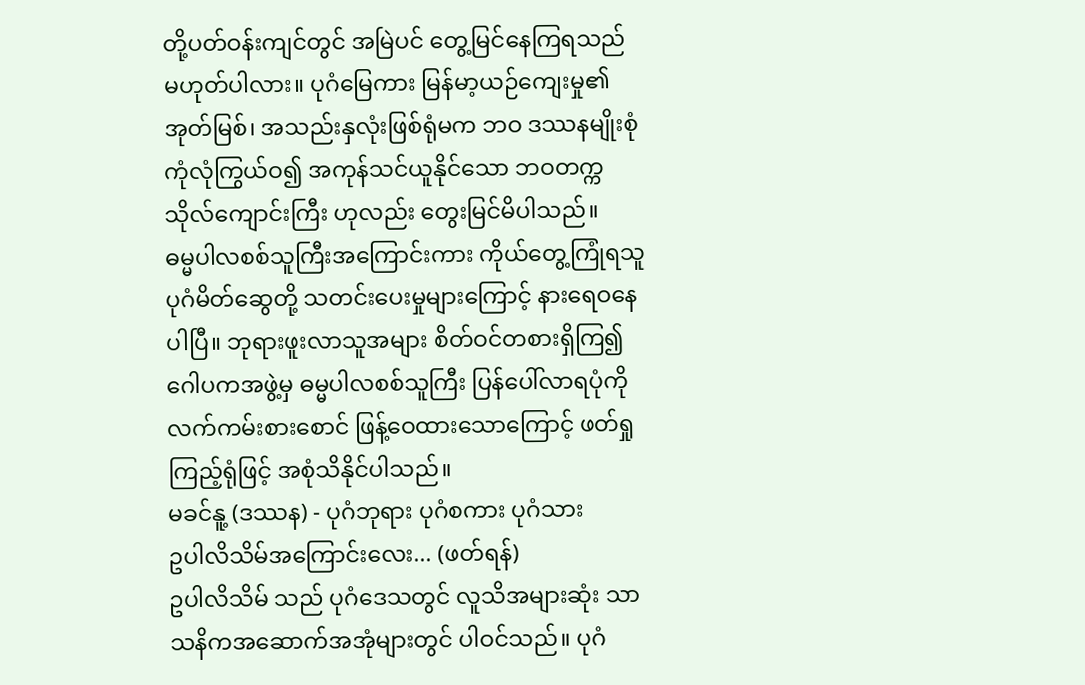တို့ပတ်ဝန်းကျင်တွင် အမြဲပင် တွေ့မြင်နေကြရသည် မဟုတ်ပါလား။ ပုဂံမြေကား မြန်မာ့ယဉ်ကျေးမှု၏ အုတ်မြစ်၊ အသည်းနှလုံးဖြစ်ရုံမက ဘဝ ဒဿနမျိုးစုံ ကုံလုံကြွယ်ဝ၍ အကုန်သင်ယူနိုင်သော ဘဝတက္ကသိုလ်ကျောင်းကြီး ဟုလည်း တွေးမြင်မိပါသည်။
ဓမ္မပါလစစ်သူကြီးအကြောင်းကား ကိုယ်တွေ့ကြုံရသူ ပုဂံမိတ်ဆွေတို့ သတင်းပေးမှုများကြောင့် နားရေဝနေပါပြီ။ ဘုရားဖူးလာသူအများ စိတ်ဝင်တစားရှိကြ၍ ဂေါပကအဖွဲ့မှ ဓမ္မပါလစစ်သူကြီး ပြန်ပေါ်လာရပုံကို လက်ကမ်းစားစောင် ဖြန့်ဝေထားသောကြောင့် ဖတ်ရှုကြည့်ရုံဖြင့် အစုံသိနိုင်ပါသည်။
မခင်နူ့ (ဒဿန) - ပုဂံဘုရား ပုဂံစကား ပုဂံသား
ဥပါလိသိမ်အကြောင်းလေး... (ဖတ်ရန်)
ဥပါလိသိမ် သည် ပုဂံဒေသတွင် လူသိအများဆုံး သာသနိကအဆောက်အအုံများတွင် ပါဝင်သည်။ ပုဂံ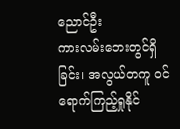ညောင်ဦး
ကားလမ်းဘေးတွင်ရှိခြင်း၊ အလွယ်တကူ ဝင်ရောက်ကြည့်ရှုနိုင်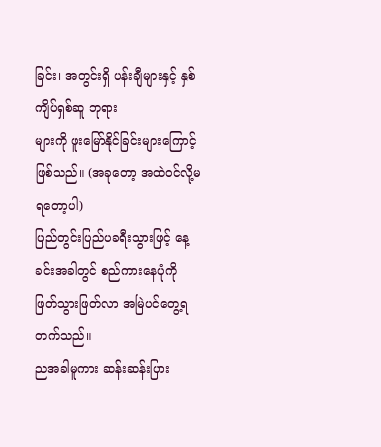ခြင်း၊ အတွင်းရှိ ပန်းချီများနှင့် နှစ်ကျိပ်ရှစ်ဆူ ဘုရား
များကို ဖူးမြော်နိုင်ခြင်းများကြောင့်ဖြစ်သည်။ (အခုတော့ အထဲဝင်လို့မရတော့ပါ)
ပြည်တွင်းပြည်ပခရီးသွားဖြင့် နေ့ခင်းအခါတွင် စည်ကားနေပုံကို ဖြတ်သွားဖြတ်လာ အမြဲပင်တွေ့ရတက်သည်။
ညအခါမူကား ဆန်းဆန်းပြား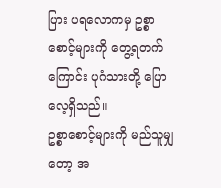ပြား ပရလောကမှ ဥစ္စာစောင့်များကို တွေ့ရတက်ကြောင်း ပုဂံသားတို့ ပြောလေ့ရှိသည်။
ဥစ္စာစောင့်များကို မည်သူမျှတော့ အ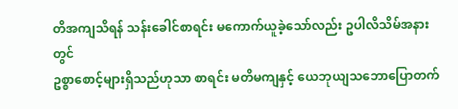တိအကျသိရန် သန်းခေါင်စာရင်း မကောက်ယူခဲ့သော်လည်း ဥပါလိသိမ်အနားတွင်
ဥစ္စာစောင့်များရှိသည်ဟုသာ စာရင်း မတိမကျနှင့် ယေဘုယျသဘောပြောတက်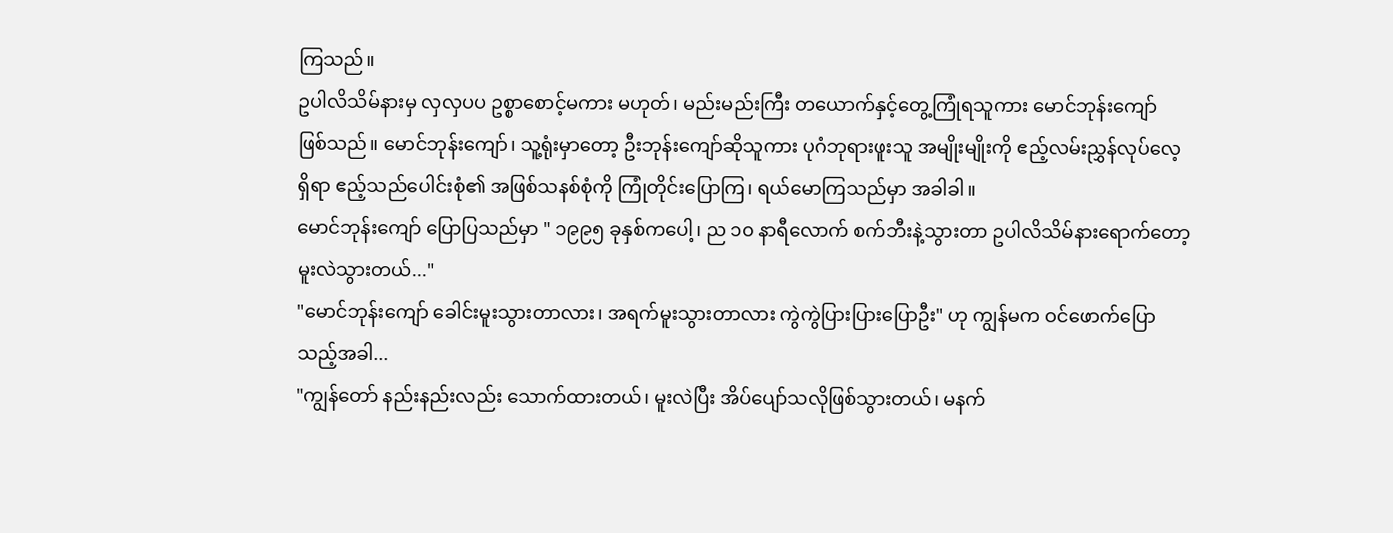ကြသည်။
ဥပါလိသိမ်နားမှ လှလှပပ ဥစ္စာစောင့်မကား မဟုတ်၊ မည်းမည်းကြီး တယောက်နှင့်တွေ့ကြုံရသူကား မောင်ဘုန်းကျော်
ဖြစ်သည်။ မောင်ဘုန်းကျော်၊ သူ့ရုံးမှာတော့ ဦးဘုန်းကျော်ဆိုသူကား ပုဂံဘုရားဖူးသူ အမျိုးမျိုးကို ဧည့်လမ်းညွှန်လုပ်လေ့
ရှိရာ ဧည့်သည်ပေါင်းစုံ၏ အဖြစ်သနစ်စုံကို ကြုံတိုင်းပြောကြ၊ ရယ်မောကြသည်မှာ အခါခါ။
မောင်ဘုန်းကျော် ပြောပြသည်မှာ " ၁၉၉၅ ခုနှစ်ကပေါ့၊ ည ၁၀ နာရီလောက် စက်ဘီးနဲ့သွားတာ ဥပါလိသိမ်နားရောက်တော့
မူးလဲသွားတယ်..."
"မောင်ဘုန်းကျော် ခေါင်းမူးသွားတာလား၊ အရက်မူးသွားတာလား ကွဲကွဲပြားပြားပြောဦး" ဟု ကျွန်မက ဝင်ဖောက်ပြော
သည့်အခါ...
"ကျွန်တော် နည်းနည်းလည်း သောက်ထားတယ်၊ မူးလဲပြီး အိပ်ပျော်သလိုဖြစ်သွားတယ်၊ မနက်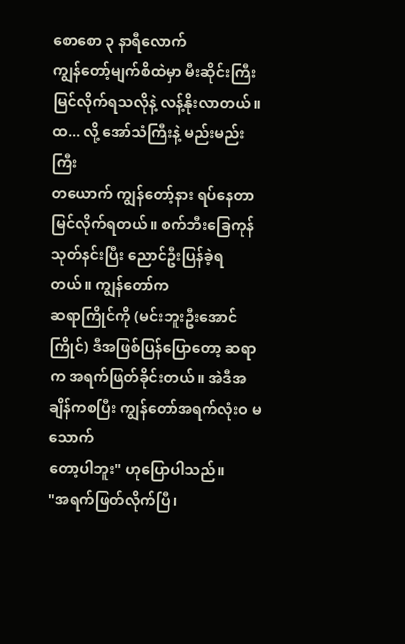စောစော ၃ နာရီလောက်
ကျွန်တော့်မျက်စိထဲမှာ မီးဆိုင်းကြီးမြင်လိုက်ရသလိုနဲ့ လန့်နိုးလာတယ်။ ထ... လို့ အော်သံကြီးနဲ့ မည်းမည်းကြီး
တယောက် ကျွန်တော့်နား ရပ်နေတာ မြင်လိုက်ရတယ်။ စက်ဘီးခြေကုန်သုတ်နင်းပြီး ညောင်ဦးပြန်ခဲ့ရတယ်။ ကျွန်တော်က
ဆရာကြိုင်ကို (မင်းဘူးဦးအောင်ကြိုင်) ဒီအဖြစ်ပြန်ပြောတော့ ဆရာက အရက်ဖြတ်ခိုင်းတယ်။ အဲဒီအချိန်ကစပြီး ကျွန်တော်အရက်လုံးဝ မသောက်
တော့ပါဘူး" ဟုပြောပါသည်။
"အရက်ဖြတ်လိုက်ပြီ၊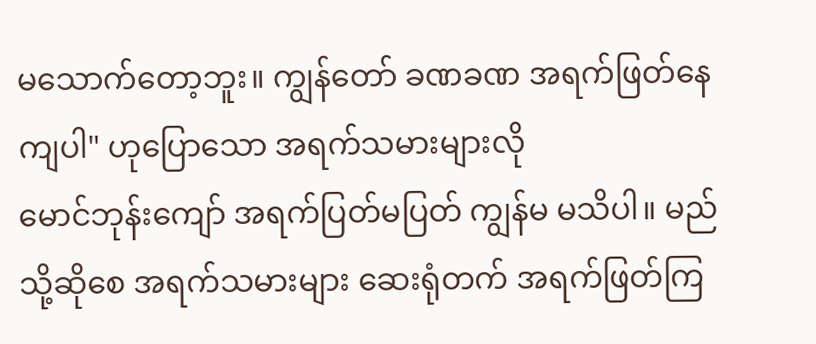မသောက်တော့ဘူး။ ကျွန်တော် ခဏခဏ အရက်ဖြတ်နေကျပါ" ဟုပြောသော အရက်သမားများလို
မောင်ဘုန်းကျော် အရက်ပြတ်မပြတ် ကျွန်မ မသိပါ။ မည်သို့ဆိုစေ အရက်သမားများ ဆေးရုံတက် အရက်ဖြတ်ကြ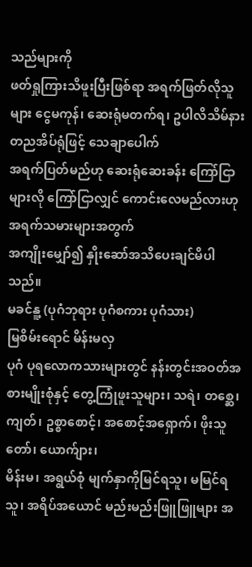သည်များကို
ဖတ်ရှုကြားသိဖူးပြီးဖြစ်ရာ အရက်ဖြတ်လိုသူများ ငွေမကုန်၊ ဆေးရုံမတက်ရ၊ ဥပါလိသိမ်နား တညအိပ်ရုံဖြင့် သေချာပေါက်
အရက်ပြတ်မည်ဟု ဆေးရုံဆေးခန်း ကြော်ငြာများလို ကြော်ငြာလျှင် ကောင်းလေမည်လားဟု အရက်သမားများအတွက်
အကျိုးမျှော်၍ နှိုးဆော်အသိပေးချင်မိပါသည်။
မခင်နူ့ (ပုဂံဘုရား ပုဂံစကား ပုဂံသား)
မြစိမ်းရောင် မိန်းမလှ
ပုဂံ ပုရလောကသားများတွင် နန်းတွင်းအဝတ်အစားမျိုးစုံနှင့် တွေ့ကြုံဖူးသူများ၊ သရဲ၊ တစ္ဆေ၊ ကျတ်၊ ဥစ္စာစောင့်၊ အစောင့်အရှောက်၊ ဖိုးသူတော်၊ ယောက်ျား၊
မိန်းမ၊ အရွယ်စုံ မျက်နှာကိုမြင်ရသူ၊ မမြင်ရသူ၊ အရိပ်အယောင် မည်းမည်းဖြူဖြူများ အ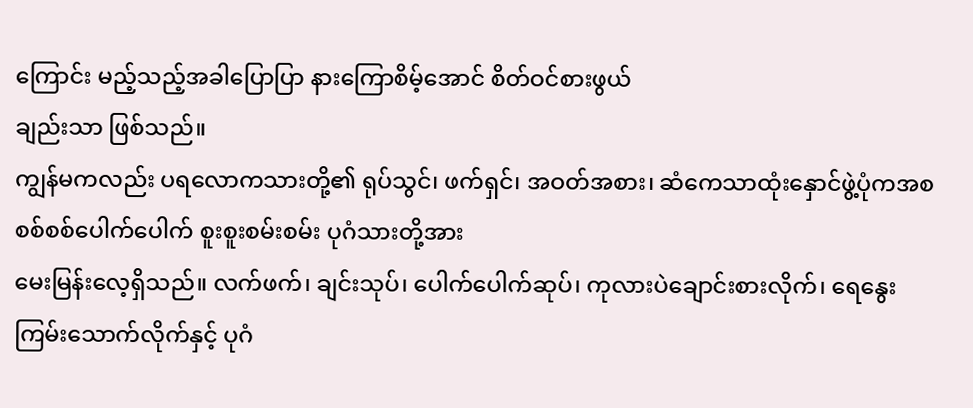ကြောင်း မည့်သည့်အခါပြောပြာ နားကြောစိမ့်အောင် စိတ်ဝင်စားဖွယ်
ချည်းသာ ဖြစ်သည်။
ကျွန်မကလည်း ပရလောကသားတို့၏ ရုပ်သွင်၊ ဖက်ရှင်၊ အဝတ်အစား၊ ဆံကေသာထုံးနှောင်ဖွဲ့ပုံကအစ စစ်စစ်ပေါက်ပေါက် စူးစူးစမ်းစမ်း ပုဂံသားတို့အား
မေးမြန်းလေ့ရှိသည်။ လက်ဖက်၊ ချင်းသုပ်၊ ပေါက်ပေါက်ဆုပ်၊ ကုလားပဲချောင်းစားလိုက်၊ ရေနွေးကြမ်းသောက်လိုက်နှင့် ပုဂံ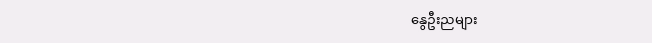နွေဦးညများ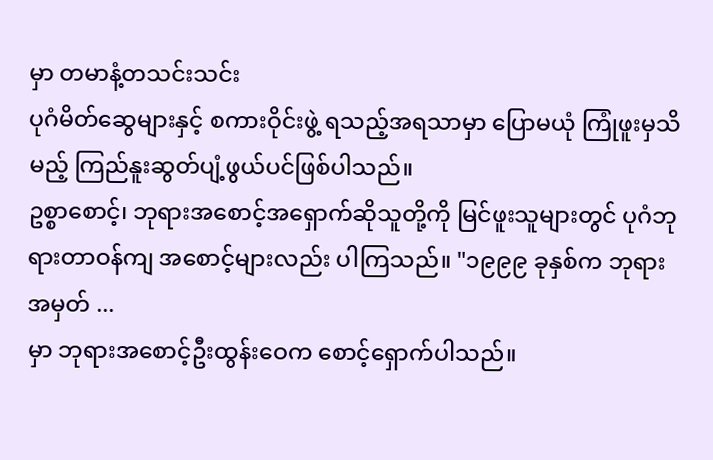မှာ တမာနံ့တသင်းသင်း
ပုဂံမိတ်ဆွေများနှင့် စကားဝိုင်းဖွဲ့ ရသည့်အရသာမှာ ပြောမယုံ ကြုံဖူးမှသိမည့် ကြည်နူးဆွတ်ပျံ့ဖွယ်ပင်ဖြစ်ပါသည်။
ဥစ္စာစောင့်၊ ဘုရားအစောင့်အရှောက်ဆိုသူတို့ကို မြင်ဖူးသူများတွင် ပုဂံဘုရားတာဝန်ကျ အစောင့်များလည်း ပါကြသည်။ "၁၉၉၉ ခုနှစ်က ဘုရားအမှတ် ...
မှာ ဘုရားအစောင့်ဦးထွန်းဝေက စောင့်ရှောက်ပါသည်။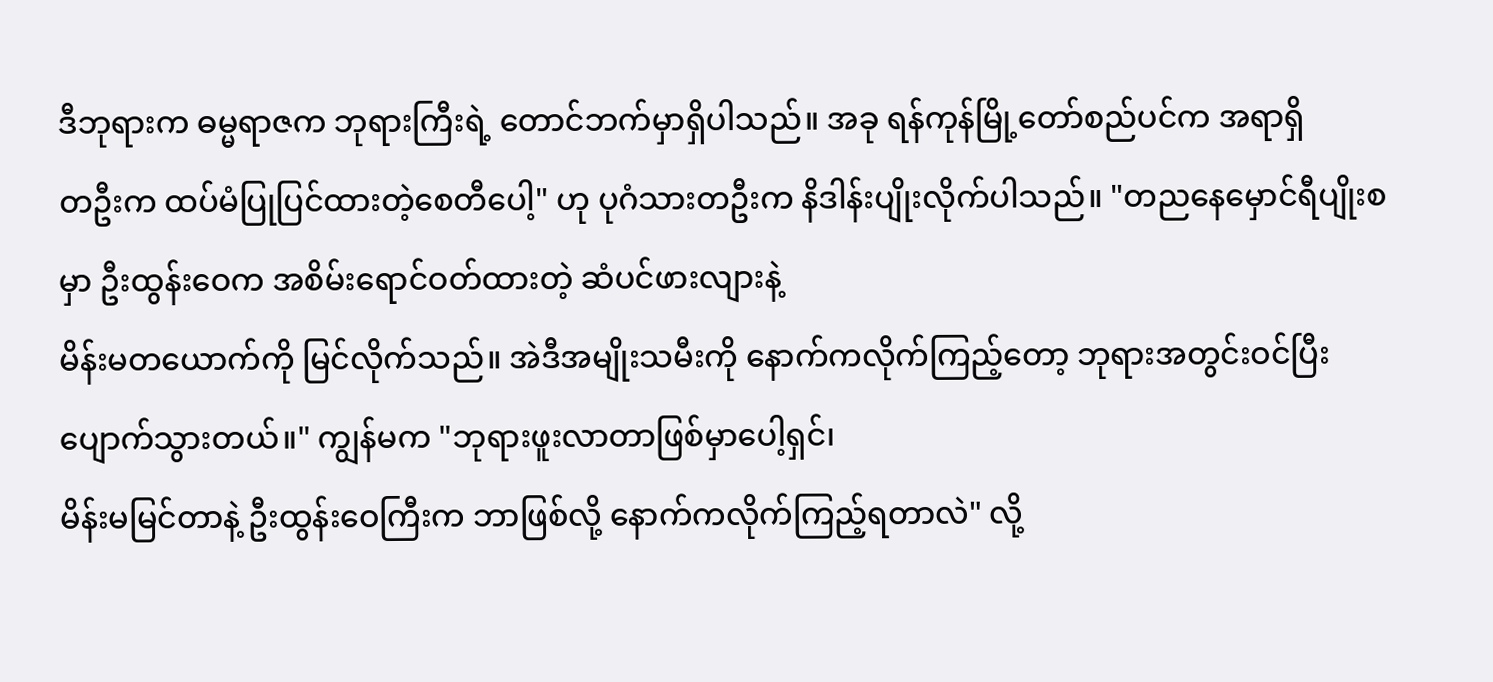ဒီဘုရားက ဓမ္မရာဇက ဘုရားကြီးရဲ့ တောင်ဘက်မှာရှိပါသည်။ အခု ရန်ကုန်မြို့တော်စည်ပင်က အရာရှိ
တဦးက ထပ်မံပြုပြင်ထားတဲ့စေတီပေါ့" ဟု ပုဂံသားတဦးက နိဒါန်းပျိုးလိုက်ပါသည်။ "တညနေမှောင်ရီပျိုးစမှာ ဦးထွန်းဝေက အစိမ်းရောင်ဝတ်ထားတဲ့ ဆံပင်ဖားလျားနဲ့
မိန်းမတယောက်ကို မြင်လိုက်သည်။ အဲဒီအမျိုးသမီးကို နောက်ကလိုက်ကြည့်တော့ ဘုရားအတွင်းဝင်ပြီးပျောက်သွားတယ်။" ကျွန်မက "ဘုရားဖူးလာတာဖြစ်မှာပေါ့ရှင်၊
မိန်းမမြင်တာနဲ့ ဦးထွန်းဝေကြီးက ဘာဖြစ်လို့ နောက်ကလိုက်ကြည့်ရတာလဲ" လို့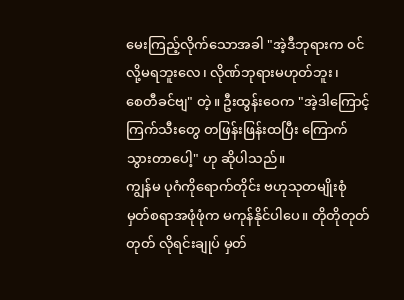မေးကြည့်လိုက်သောအခါ "အဲ့ဒီဘုရားက ဝင်လို့မရဘူးလေ၊ လိုဏ်ဘုရားမဟုတ်ဘူး၊
စေတီခင်ဗျ" တဲ့။ ဦးထွန်းဝေက "အဲ့ဒါကြောင့် ကြက်သီးတွေ တဖြန်းဖြန်းထပြီး ကြောက်သွားတာပေါ့" ဟု ဆိုပါသည်။
ကျွန်မ ပုဂံကိုရောက်တိုင်း ဗဟုသုတမျိုးစုံ မှတ်စရာအဖုံဖုံက မကုန်နိုင်ပါပေ။ တိုတိုတုတ်တုတ် လိုရင်းချုပ် မှတ်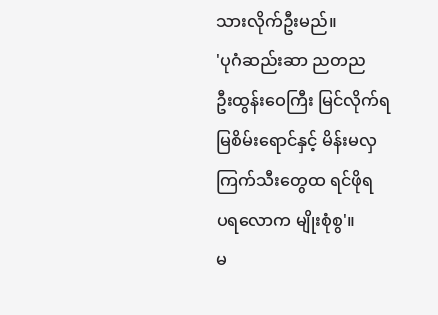သားလိုက်ဦးမည်။
'ပုဂံဆည်းဆာ ညတည
ဦးထွန်းဝေကြီး မြင်လိုက်ရ
မြစိမ်းရောင်နှင့် မိန်းမလှ
ကြက်သီးတွေထ ရင်ဖိုရ
ပရလောက မျိုးစုံစွ'။
မ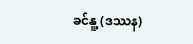ခင်နူ့ (ဒဿန)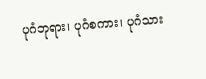ပုဂံဘုရား၊ ပုဂံစကား၊ ပုဂံသား